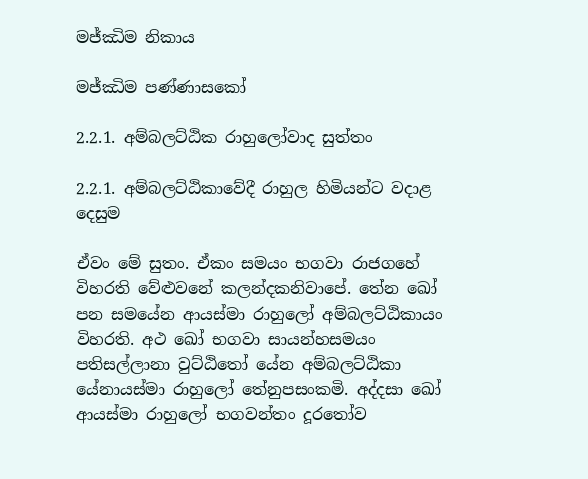මජ්ඣිම නිකාය

මජ්ඣිම පණ්ණාසකෝ

2.2.1. අම්බලට්ඨික රාහුලෝවාද සුත්තං

2.2.1. අම්බලට්ඨිකාවේදී රාහුල හිමියන්ට වදාළ දෙසුම

ඒවං මේ සුතං. ඒකං සමයං භගවා රාජගහේ විහරති වේළුවනේ කලන්දකනිවාපේ. තේන ඛෝ පන සමයේන ආයස්මා රාහුලෝ අම්බලට්ඨිකායං විහරති. අථ ඛෝ භගවා සායන්හසමයං පතිසල්ලානා වුට්ඨිතෝ යේන අම්බලට්ඨිකා යේනායස්මා රාහුලෝ තේනුපසංකමි. අද්දසා ඛෝ ආයස්මා රාහුලෝ භගවන්තං දූරතෝව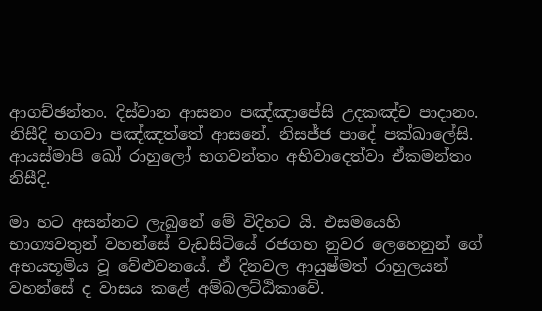ආගච්ඡන්තං. දිස්වාන ආසනං පඤ්ඤාපේසි උදකඤ්ච පාදානං. නිසීදි භගවා පඤ්ඤත්තේ ආසනේ. නිසජ්ජ පාදේ පක්ඛාලේසි. ආයස්මාපි ඛෝ රාහුලෝ භගවන්තං අභිවාදෙත්වා ඒකමන්තං නිසීදි.

මා හට අසන්නට ලැබුනේ මේ විදිහට යි. එසමයෙහි භාග්‍යවතුන් වහන්සේ වැඩසිටියේ රජගහ නුවර ලෙහෙනුන් ගේ අභයභූමිය වූ වේළුවනයේ. ඒ දිනවල ආයුෂ්මත් රාහුලයන් වහන්සේ ද වාසය කළේ අම්බලට්ඨිකාවේ.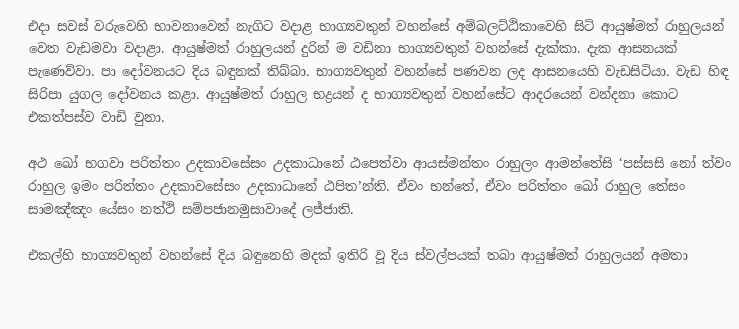එදා සවස් වරුවෙහි භාවනාවෙන් නැගිට වදාළ භාග්‍යවතුන් වහන්සේ අම්බලට්ඨිකාවෙහි සිටි ආයුෂ්මත් රාහුලයන් වෙත වැඩමවා වදාළා. ආයුෂ්මත් රාහුලයන් දුරින් ම වඩිනා භාග්‍යවතුන් වහන්සේ දැක්කා. දැක ආසනයක් පැණෙව්වා. පා දෝවනයට දිය බඳුනක් තිබ්බා. භාග්‍යවතුන් වහන්සේ පණවන ලද ආසනයෙහි වැඩසිටියා. වැඩ හිඳ සිරිපා යුගල දෝවනය කළා. ආයුෂ්මත් රාහුල භද්‍රයන් ද භාග්‍යවතුන් වහන්සේට ආදරයෙන් වන්දනා කොට එකත්පස්ව වාඩි වුනා.

අථ ඛෝ භගවා පරිත්තං උදකාවසේසං උදකාධානේ ඨපෙත්වා ආයස්මන්තං රාහුලං ආමන්තේසි ‘පස්සසි නෝ ත්වං රාහුල ඉමං පරිත්තං උදකාවසේසං උදකාධානේ ඨපිත’න්ති. ඒවං භන්තේ, ඒවං පරිත්තං ඛෝ රාහුල තේසං සාමඤ්ඤං යේසං නත්ථි සම්පජානමුසාවාදේ ලජ්ජාති.

එකල්හි භාග්‍යවතුන් වහන්සේ දිය බඳුනෙහි මදක් ඉතිරි වූ දිය ස්වල්පයක් තබා ආයුෂ්මත් රාහුලයන් අමතා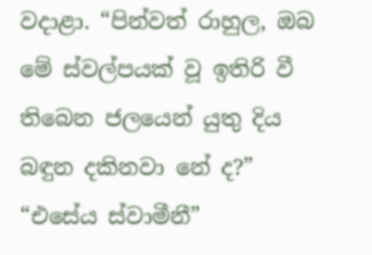වදාළා. “පින්වත් රාහුල, ඔබ මේ ස්වල්පයක් වූ ඉතිරි වී තිබෙන ජලයෙන් යුතු දිය බඳුන දකිනවා නේ ද?” “එසේය ස්වාමීනී”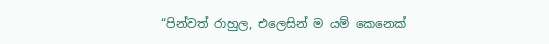“පින්වත් රාහුල, එලෙසින් ම යම් කෙනෙක්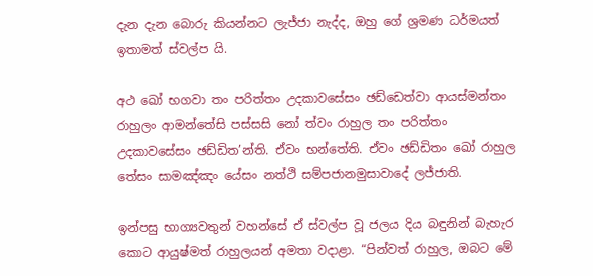දැන දැන බොරු කියන්නට ලැජ්ජා නැද්ද, ඔහු ගේ ශ්‍රමණ ධර්මයත් ඉතාමත් ස්වල්ප යි.

අථ ඛෝ භගවා තං පරිත්තං උදකාවසේසං ඡඩ්ඩෙත්වා ආයස්මන්තං රාහුලං ආමන්තේසි පස්සසි නෝ ත්වං රාහුල තං පරිත්තං උදකාවසේසං ඡඩ්ඩිත’න්ති. ඒවං භන්තේති. ඒවං ඡඩ්ඩිතං ඛෝ රාහුල තේසං සාමඤ්ඤං යේසං නත්ථි සම්පජානමුසාවාදේ ලජ්ජාති.

ඉන්පසු භාග්‍යවතුන් වහන්සේ ඒ ස්වල්ප වූ ජලය දිය බඳුනින් බැහැර කොට ආයුෂ්මත් රාහුලයන් අමතා වදාළා. “පින්වත් රාහුල, ඔබට මේ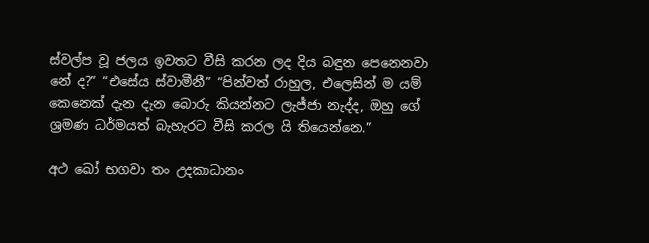ස්වල්ප වූ ජලය ඉවතට වීසි කරන ලද දිය බඳුන පෙනෙනවා නේ ද?” “එසේය ස්වාමීනී” “පින්වත් රාහුල, එලෙසින් ම යම් කෙනෙක් දැන දැන බොරු කියන්නට ලැජ්ජා නැද්ද, ඔහු ගේ ශ්‍රමණ ධර්මයත් බැහැරට වීසි කරල යි තියෙන්නෙ.”

අථ ඛෝ භගවා තං උදකාධානං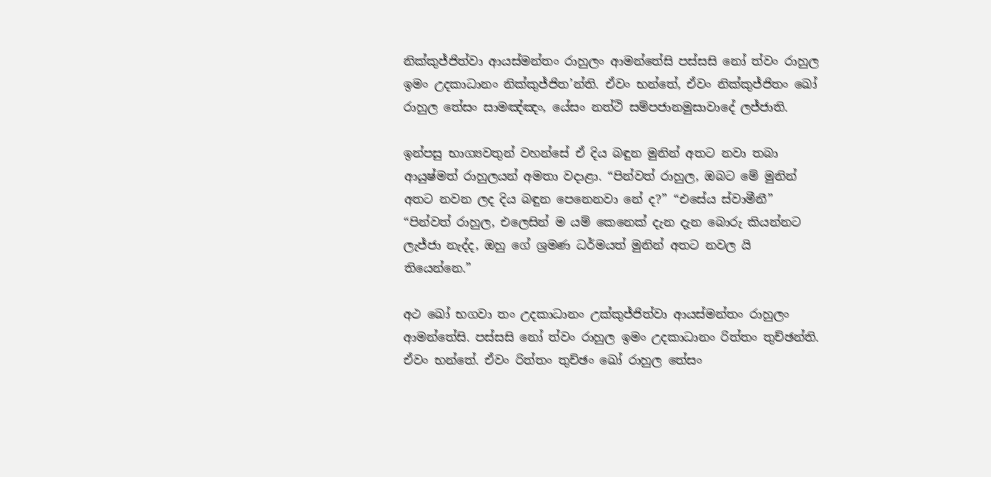නික්කුජ්ජිත්වා ආයස්මන්තං රාහුලං ආමන්තේසි පස්සසි නෝ ත්වං රාහුල ඉමං උදකාධානං නික්කුජ්ජිත’න්ති. ඒවං භන්තේ, ඒවං නික්කුජ්ජිතං ඛෝ රාහුල තේසං සාමඤ්ඤං, යේසං නත්ථි සම්පජානමුසාවාදේ ලජ්ජාති.

ඉන්පසු භාග්‍යවතුන් වහන්සේ ඒ දිය බඳුන මුනින් අතට නවා තබා ආයුෂ්මත් රාහුලයන් අමතා වදාළා. “පින්වත් රාහුල, ඔබට මේ මුනින් අතට නවන ලද දිය බඳුන පෙනෙනවා නේ ද?” “එසේය ස්වාමීනී” “පින්වත් රාහුල, එලෙසින් ම යම් කෙනෙක් දැන දැන බොරු කියන්නට ලැජ්ජා නැද්ද, ඔහු ගේ ශ්‍රමණ ධර්මයත් මුනින් අතට නවල යි තියෙන්නෙ.”

අථ ඛෝ භගවා තං උදකාධානං උක්කුජ්ජිත්වා ආයස්මන්තං රාහුලං ආමන්තේසි. පස්සසි නෝ ත්වං රාහුල ඉමං උදකාධානං රිත්තං තුච්ඡන්ති. ඒවං භන්තේ. ඒවං රිත්තං තුච්ඡං ඛෝ රාහුල තේසං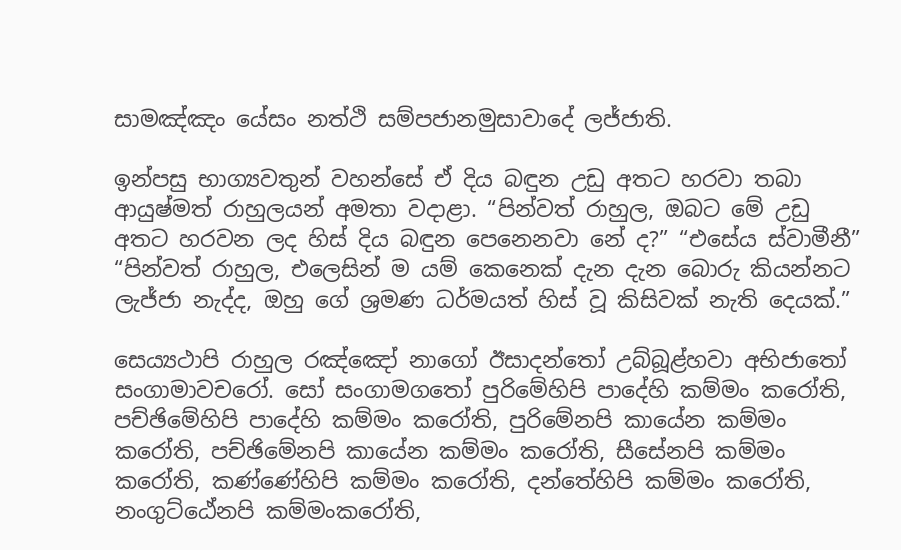සාමඤ්ඤං යේසං නත්ථි සම්පජානමුසාවාදේ ලජ්ජාති.

ඉන්පසු භාග්‍යවතුන් වහන්සේ ඒ දිය බඳුන උඩු අතට හරවා තබා ආයුෂ්මත් රාහුලයන් අමතා වදාළා. “පින්වත් රාහුල, ඔබට මේ උඩු අතට හරවන ලද හිස් දිය බඳුන පෙනෙනවා නේ ද?” “එසේය ස්වාමීනී” “පින්වත් රාහුල, එලෙසින් ම යම් කෙනෙක් දැන දැන බොරු කියන්නට ලැජ්ජා නැද්ද, ඔහු ගේ ශ්‍රමණ ධර්මයත් හිස් වූ කිසිවක් නැති දෙයක්.”

සෙය්‍යථාපි රාහුල රඤ්ඤෝ නාගෝ ඊසාදන්තෝ උබ්බූළ්හවා අභිජාතෝ සංගාමාවචරෝ. සෝ සංගාමගතෝ පුරිමේහිපි පාදේහි කම්මං කරෝති, පච්ඡිමේහිපි පාදේහි කම්මං කරෝති, පුරිමේනපි කායේන කම්මං කරෝති, පච්ඡිමේනපි කායේන කම්මං කරෝති, සීසේනපි කම්මං කරෝති, කණ්ණේහිපි කම්මං කරෝති, දන්තේහිපි කම්මං කරෝති, නංගුට්ඨේනපි කම්මංකරෝති,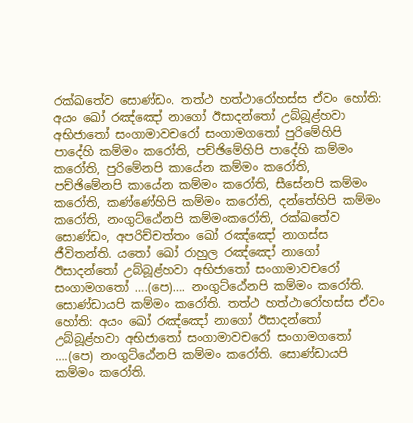රක්ඛතේව සොණ්ඩං. තත්ථ හත්ථාරෝහස්ස ඒවං හෝති: අයං ඛෝ රඤ්ඤෝ නාගෝ ඊසාදන්තෝ උබ්බූළ්හවා අභිජාතෝ සංගාමාවචරෝ සංගාමගතෝ පුරිමේහිපි පාදේහි කම්මං කරෝති, පච්ඡිමේහිපි පාදේහි කම්මං කරෝති, පුරිමේනපි කායේන කම්මං කරෝති, පච්ඡිමේනපි කායේන කම්මං කරෝති, සීසේනපි කම්මං කරෝති, කණ්ණේහිපි කම්මං කරෝති, දන්තේහිපි කම්මං කරෝති, නංගුට්ඨේනපි කම්මංකරෝති, රක්ඛතේව සොණ්ඩං, අපරිච්චත්තං ඛෝ රඤ්ඤෝ නාගස්ස ජීවිතන්ති. යතෝ ඛෝ රාහුල රඤ්ඤෝ නාගෝ ඊසාදන්තෝ උබ්බූළ්හවා අභිජාතෝ සංගාමාවචරෝ සංගාමගතෝ ….(පෙ)…. නංගුට්ඨේනපි කම්මං කරෝති. සොණ්ඩායපි කම්මං කරෝති. තත්ථ හත්ථාරෝහස්ස ඒවං හෝති: අයං ඛෝ රඤ්ඤෝ නාගෝ ඊසාදන්තෝ උබ්බූළ්හවා අභිජාතෝ සංගාමාවචරෝ සංගාමගතෝ ….(පෙ) නංගුට්ඨේනපි කම්මං කරෝති. සොණ්ඩායපි කම්මං කරෝති.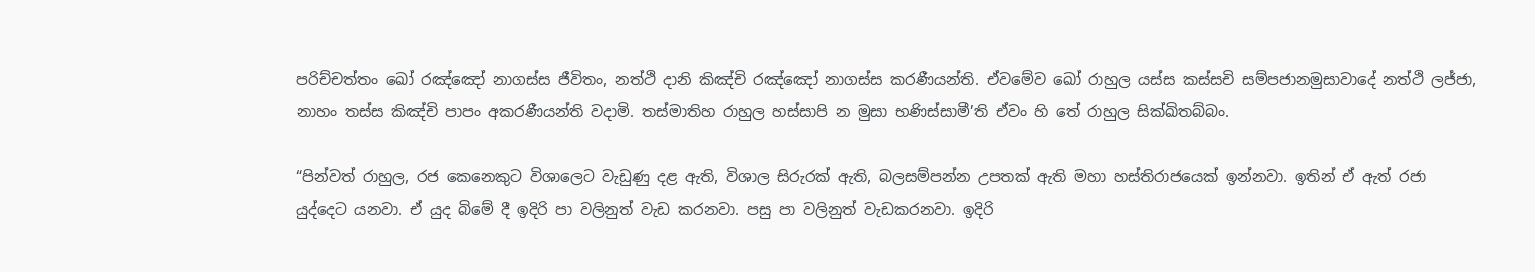පරිච්චත්තං ඛෝ රඤ්ඤෝ නාගස්ස ජීවිතං, නත්ථි දානි කිඤ්චි රඤ්ඤෝ නාගස්ස කරණීයන්ති. ඒවමේව ඛෝ රාහුල යස්ස කස්සචි සම්පජානමුසාවාදේ නත්ථි ලජ්ජා, නාහං තස්ස කිඤ්චි පාපං අකරණීයන්ති වදාමි. තස්මාතිහ රාහුල හස්සාපි න මුසා භණිස්සාමී’ති ඒවං හි තේ රාහුල සික්ඛිතබ්බං.

“පින්වත් රාහුල, රජ කෙනෙකුට විශාලෙට වැඩුණු දළ ඇති, විශාල සිරුරක් ඇති, බලසම්පන්න උපතක් ඇති මහා හස්තිරාජයෙක් ඉන්නවා. ඉතින් ඒ ඇත් රජා යුද්දෙට යනවා. ඒ යුද බිමේ දී ඉදිරි පා වලිනුත් වැඩ කරනවා. පසු පා වලිනුත් වැඩකරනවා. ඉදිරි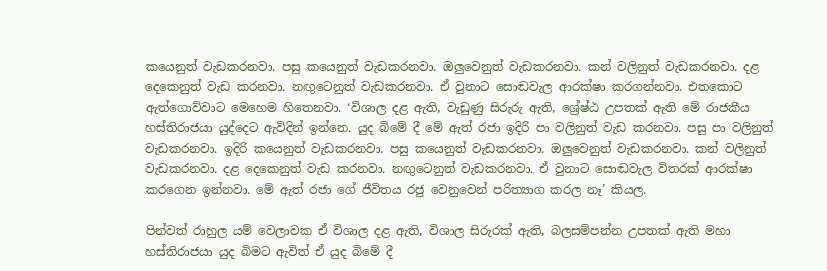කයෙනුත් වැඩකරනවා. පසු කයෙනුත් වැඩකරනවා. ඔලුවෙනුත් වැඩකරනවා. කන් වලිනුත් වැඩකරනවා. දළ දෙකෙනුත් වැඩ කරනවා. නඟුටෙනුත් වැඩකරනවා. ඒ වුනාට සොඬවැල ආරක්ෂා කරගන්නවා. එතකොට ඇත්ගොව්වාට මෙහෙම හිතෙනවා. ‘විශාල දළ ඇති, වැඩුණු සිරුරු ඇති, ශ්‍රේෂ්ඨ උපතක් ඇති මේ රාජකීය හස්තිරාජයා යුද්දෙට ඇවිදින් ඉන්නෙ. යුද බිමේ දී මේ ඇත් රජා ඉදිරි පා වලිනුත් වැඩ කරනවා. පසු පා වලිනුත් වැඩකරනවා. ඉදිරි කයෙනුත් වැඩකරනවා. පසු කයෙනුත් වැඩකරනවා. ඔලුවෙනුත් වැඩකරනවා. කන් වලිනුත් වැඩකරනවා. දළ දෙකෙනුත් වැඩ කරනවා. නඟුටෙනුත් වැඩකරනවා. ඒ වුනාට සොඬවැල විතරක් ආරක්ෂා කරගෙන ඉන්නවා. මේ ඇත් රජා ගේ ජීවිතය රජු වෙනුවෙන් පරිත්‍යාග කරල නෑ’ කියල.

පින්වත් රාහුල යම් වෙලාවක ඒ විශාල දළ ඇති, විශාල සිරුරක් ඇති, බලසම්පන්න උපතක් ඇති මහා හස්තිරාජයා යුද බිමට ඇවිත් ඒ යුද බිමේ දී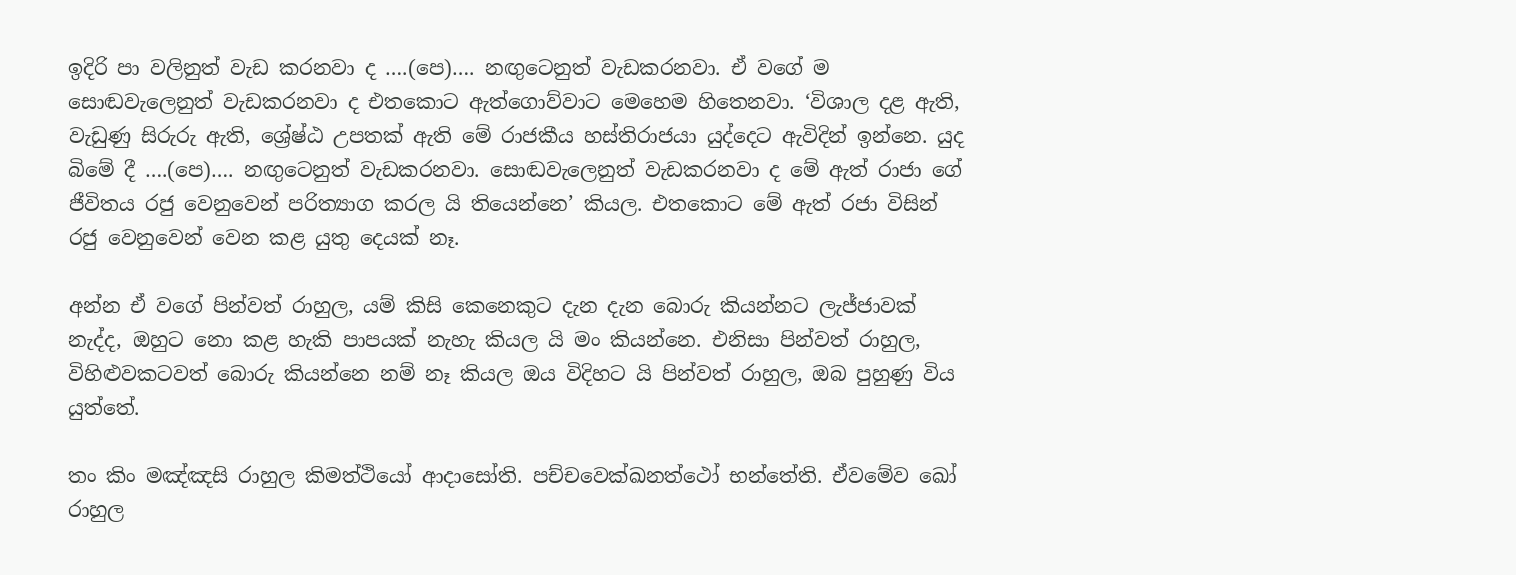ඉදිරි පා වලිනුත් වැඩ කරනවා ද ….(පෙ)…. නඟුටෙනුත් වැඩකරනවා. ඒ වගේ ම සොඬවැලෙනුත් වැඩකරනවා ද එතකොට ඇත්ගොව්වාට මෙහෙම හිතෙනවා. ‘විශාල දළ ඇති, වැඩුණු සිරුරු ඇති, ශ්‍රේෂ්ඨ උපතක් ඇති මේ රාජකීය හස්තිරාජයා යුද්දෙට ඇවිදින් ඉන්නෙ. යුද බිමේ දී ….(පෙ)…. නඟුටෙනුත් වැඩකරනවා. සොඬවැලෙනුත් වැඩකරනවා ද මේ ඇත් රාජා ගේ ජීවිතය රජු වෙනුවෙන් පරිත්‍යාග කරල යි තියෙන්නෙ’ කියල. එතකොට මේ ඇත් රජා විසින් රජු වෙනුවෙන් වෙන කළ යුතු දෙයක් නෑ.

අන්න ඒ වගේ පින්වත් රාහුල, යම් කිසි කෙනෙකුට දැන දැන බොරු කියන්නට ලැජ්ජාවක් නැද්ද, ඔහුට නො කළ හැකි පාපයක් නැහැ කියල යි මං කියන්නෙ. එනිසා පින්වත් රාහුල, විහිළුවකටවත් බොරු කියන්නෙ නම් නෑ කියල ඔය විදිහට යි පින්වත් රාහුල, ඔබ පුහුණු විය යුත්තේ.

තං කිං මඤ්ඤසි රාහුල කිමත්ථියෝ ආදාසෝති. පච්චවෙක්ඛනත්ථෝ භන්තේති. ඒවමේව ඛෝ රාහුල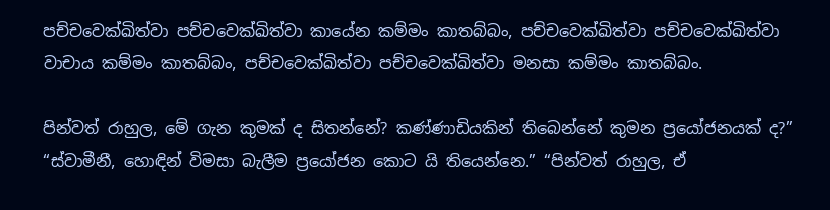පච්චවෙක්ඛිත්වා පච්චවෙක්ඛිත්වා කායේන කම්මං කාතබ්බං, පච්චවෙක්ඛිත්වා පච්චවෙක්ඛිත්වා වාචාය කම්මං කාතබ්බං, පච්චවෙක්ඛිත්වා පච්චවෙක්ඛිත්වා මනසා කම්මං කාතබ්බං.

පින්වත් රාහුල, මේ ගැන කුමක් ද සිතන්නේ? කණ්ණාඩියකින් තිබෙන්නේ කුමන ප්‍රයෝජනයක් ද?” “ස්වාමීනී, හොඳින් විමසා බැලීම ප්‍රයෝජන කොට යි තියෙන්නෙ.” “පින්වත් රාහුල, ඒ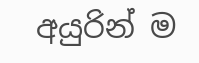අයුරින් ම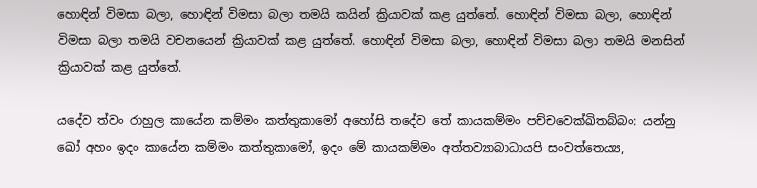හොඳින් විමසා බලා, හොඳින් විමසා බලා තමයි කයින් ක්‍රියාවක් කළ යුත්තේ. හොඳින් විමසා බලා, හොඳින් විමසා බලා තමයි වචනයෙන් ක්‍රියාවක් කළ යුත්තේ. හොඳින් විමසා බලා, හොඳින් විමසා බලා තමයි මනසින් ක්‍රියාවක් කළ යුත්තේ.

යදේව ත්වං රාහුල කායේන කම්මං කත්තුකාමෝ අහෝසි තදේව තේ කායකම්මං පච්චවෙක්ඛිතබ්බං: යන්නු ඛෝ අහං ඉදං කායේන කම්මං කත්තුකාමෝ, ඉදං මේ කායකම්මං අත්තව්‍යාබාධායපි සංවත්තෙය්‍ය,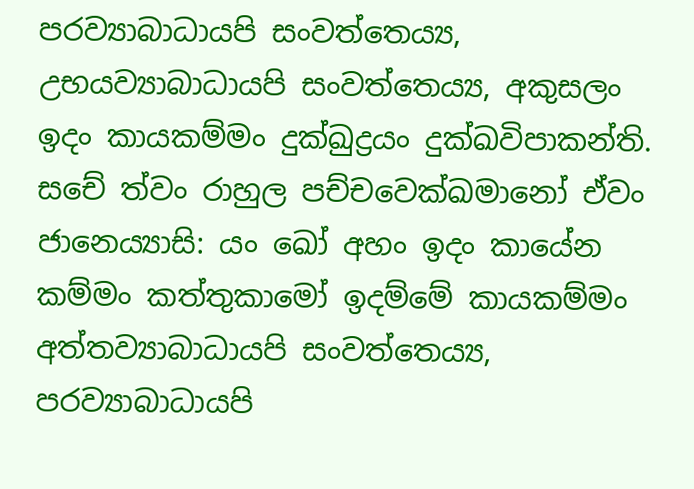පරව්‍යාබාධායපි සංවත්තෙය්‍ය, උභයව්‍යාබාධායපි සංවත්තෙය්‍ය, අකුසලං ඉදං කායකම්මං දුක්ඛුද්‍රයං දුක්ඛවිපාකන්ති. සචේ ත්වං රාහුල පච්චවෙක්ඛමානෝ ඒවං ජානෙය්‍යාසි: යං ඛෝ අහං ඉදං කායේන කම්මං කත්තුකාමෝ ඉදම්මේ කායකම්මං අත්තව්‍යාබාධායපි සංවත්තෙය්‍ය, පරව්‍යාබාධායපි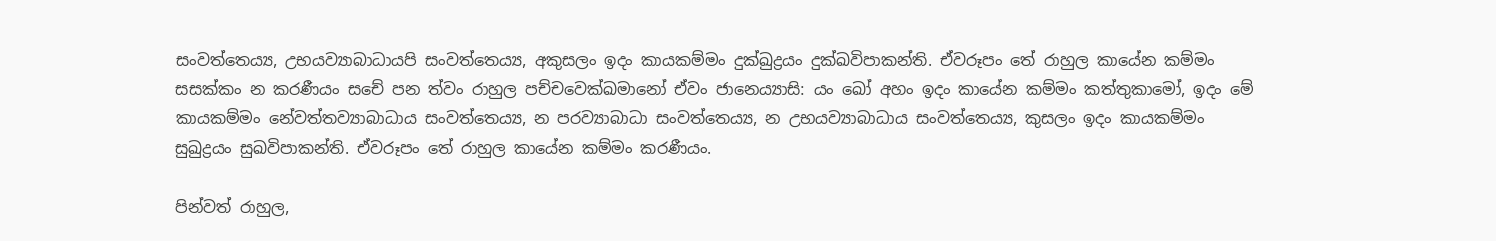සංවත්තෙය්‍ය, උභයව්‍යාබාධායපි සංවත්තෙය්‍ය, අකුසලං ඉදං කායකම්මං දුක්ඛුද්‍රයං දුක්ඛවිපාකන්ති. ඒවරූපං තේ රාහුල කායේන කම්මං සසක්කං න කරණීයං සචේ පන ත්වං රාහුල පච්චවෙක්ඛමානෝ ඒවං ජානෙය්‍යාසි: යං ඛෝ අහං ඉදං කායේන කම්මං කත්තුකාමෝ, ඉදං මේ කායකම්මං නේවත්තව්‍යාබාධාය සංවත්තෙය්‍ය, න පරව්‍යාබාධා සංවත්තෙය්‍ය, න උභයව්‍යාබාධාය සංවත්තෙය්‍ය, කුසලං ඉදං කායකම්මං සුඛුද්‍රයං සුඛවිපාකන්ති. ඒවරූපං තේ රාහුල කායේන කම්මං කරණීයං.

පින්වත් රාහුල,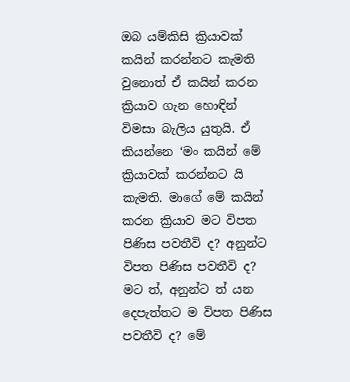ඔබ යම්කිසි ක්‍රියාවක් කයින් කරන්නට කැමති වුනොත් ඒ කයින් කරන ක්‍රියාව ගැන හොඳින් විමසා බැලිය යුතුයි. ඒ කියන්නෙ ‘මං කයින් මේ ක්‍රියාවක් කරන්නට යි කැමති. මාගේ මේ කයින් කරන ක්‍රියාව මට විපත පිණිස පවතීවි ද? අනුන්ට විපත පිණිස පවතීවි ද? මට ත්, අනුන්ට ත් යන දෙපැත්තට ම විපත පිණිස පවතීවි ද? මේ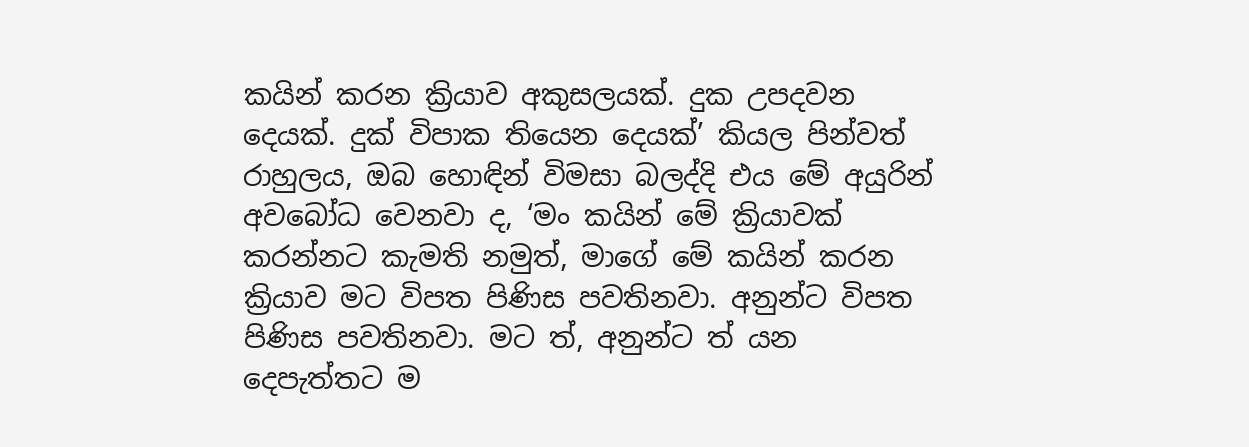කයින් කරන ක්‍රියාව අකුසලයක්. දුක උපදවන දෙයක්. දුක් විපාක තියෙන දෙයක්’ කියල පින්වත් රාහුලය, ඔබ හොඳින් විමසා බලද්දි එය මේ අයුරින් අවබෝධ වෙනවා ද, ‘මං කයින් මේ ක්‍රියාවක් කරන්නට කැමති නමුත්, මාගේ මේ කයින් කරන ක්‍රියාව මට විපත පිණිස පවතිනවා. අනුන්ට විපත පිණිස පවතිනවා. මට ත්, අනුන්ට ත් යන දෙපැත්තට ම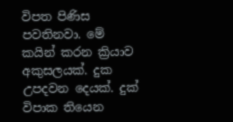විපත පිණිස පවතිනවා. මේ කයින් කරන ක්‍රියාව අකුසලයක්. දුක උපදවන දෙයක්. දුක් විපාක තියෙන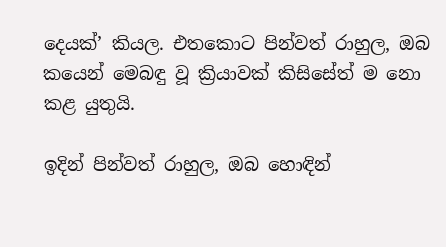දෙයක්’ කියල. එතකොට පින්වත් රාහුල, ඔබ කයෙන් මෙබඳු වූ ක්‍රියාවක් කිසිසේත් ම නො කළ යුතුයි.

ඉදින් පින්වත් රාහුල, ඔබ හොඳින්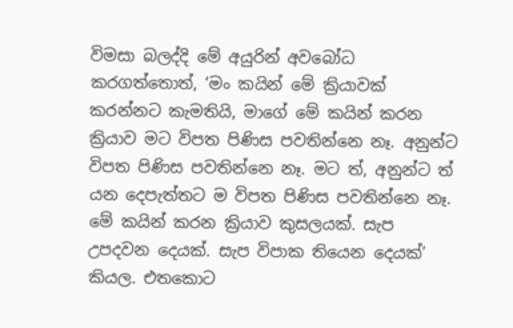විමසා බලද්දි මේ අයුරින් අවබෝධ කරගත්තොත්, ‘මං කයින් මේ ක්‍රියාවක් කරන්නට කැමතියි, මාගේ මේ කයින් කරන ක්‍රියාව මට විපත පිණිස පවතින්නෙ නෑ. අනුන්ට විපත පිණිස පවතින්නෙ නෑ. මට ත්, අනුන්ට ත් යන දෙපැත්තට ම විපත පිණිස පවතින්නෙ නෑ. මේ කයින් කරන ක්‍රියාව කුසලයක්. සැප උපදවන දෙයක්. සැප විපාක තියෙන දෙයක්’ කියල. එතකොට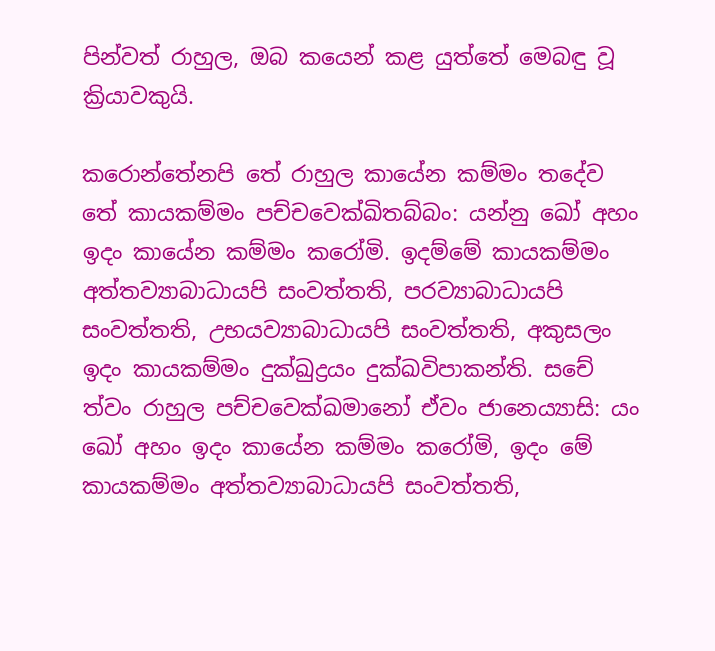පින්වත් රාහුල, ඔබ කයෙන් කළ යුත්තේ මෙබඳු වූ ක්‍රියාවකුයි.

කරොන්තේනපි තේ රාහුල කායේන කම්මං තදේව තේ කායකම්මං පච්චවෙක්ඛිතබ්බං: යන්නු ඛෝ අහං ඉදං කායේන කම්මං කරෝමි. ඉදම්මේ කායකම්මං අත්තව්‍යාබාධායපි සංවත්තති, පරව්‍යාබාධායපි සංවත්තති, උභයව්‍යාබාධායපි සංවත්තති, අකුසලං ඉදං කායකම්මං දුක්ඛුද්‍රයං දුක්ඛවිපාකන්ති. සචේ ත්වං රාහුල පච්චවෙක්ඛමානෝ ඒවං ජානෙය්‍යාසි: යං ඛෝ අහං ඉදං කායේන කම්මං කරෝමි, ඉදං මේ කායකම්මං අත්තව්‍යාබාධායපි සංවත්තති,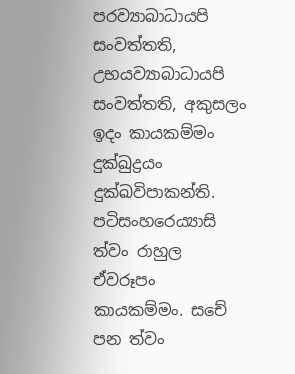පරව්‍යාබාධායපි සංවත්තති, උභයව්‍යාබාධායපි සංවත්තති, අකුසලං ඉදං කායකම්මං දුක්ඛුද්‍රයං දුක්ඛවිපාකන්ති. පටිසංහරෙය්‍යාසි ත්වං රාහුල ඒවරූපං කායකම්මං. සචේ පන ත්වං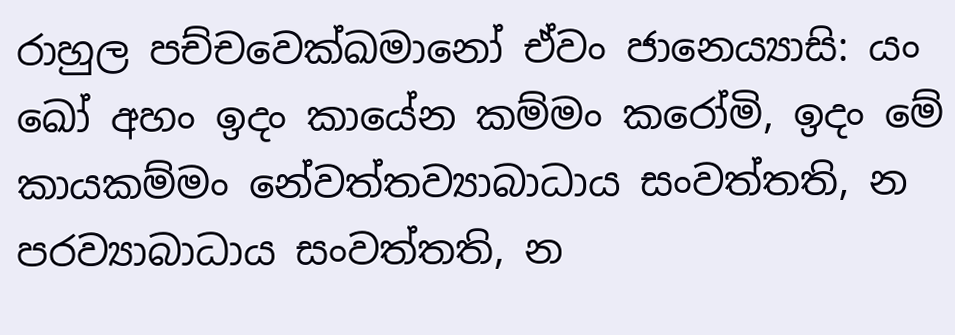රාහුල පච්චවෙක්ඛමානෝ ඒවං ජානෙය්‍යාසි: යං ඛෝ අහං ඉදං කායේන කම්මං කරෝමි, ඉදං මේ කායකම්මං නේවත්තව්‍යාබාධාය සංවත්තති, න පරව්‍යාබාධාය සංවත්තති, න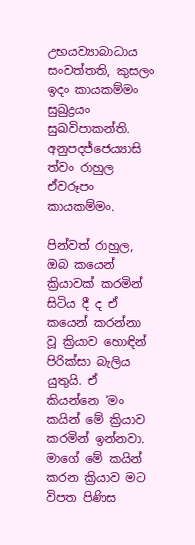උභයව්‍යාබාධාය සංවත්තති, කුසලං ඉදං කායකම්මං සුඛුද්‍රයං සුඛවිපාකන්ති. අනුපදජ්ජෙය්‍යාසි ත්වං රාහුල ඒවරූපං කායකම්මං.

පින්වත් රාහුල, ඔබ කයෙන් ක්‍රියාවක් කරමින් සිටිය දී ද ඒ කයෙන් කරන්නා වූ ක්‍රියාව හොඳින් පිරික්සා බැලිය යුතුයි. ඒ කියන්නෙ ‘මං කයින් මේ ක්‍රියාව කරමින් ඉන්නවා. මාගේ මේ කයින් කරන ක්‍රියාව මට විපත පිණිස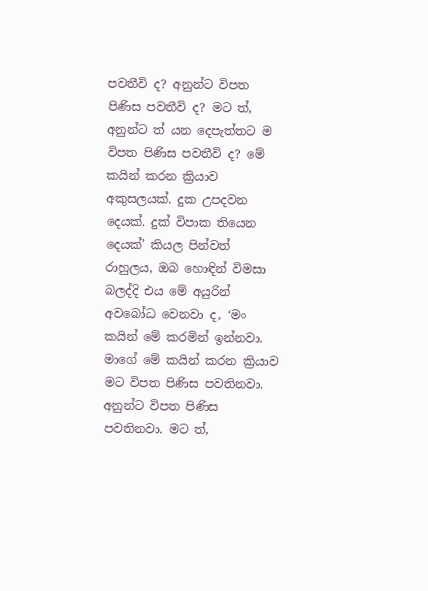පවතීවි ද? අනුන්ට විපත පිණිස පවතීවි ද? මට ත්, අනුන්ට ත් යන දෙපැත්තට ම විපත පිණිස පවතීවි ද? මේ කයින් කරන ක්‍රියාව අකුසලයක්. දුක උපදවන දෙයක්. දුක් විපාක තියෙන දෙයක්’ කියල පින්වත් රාහුලය, ඔබ හොඳින් විමසා බලද්දි එය මේ අයුරින් අවබෝධ වෙනවා ද, ‘මං කයින් මේ කරමින් ඉන්නවා. මාගේ මේ කයින් කරන ක්‍රියාව මට විපත පිණිස පවතිනවා. අනුන්ට විපත පිණිස පවතිනවා. මට ත්,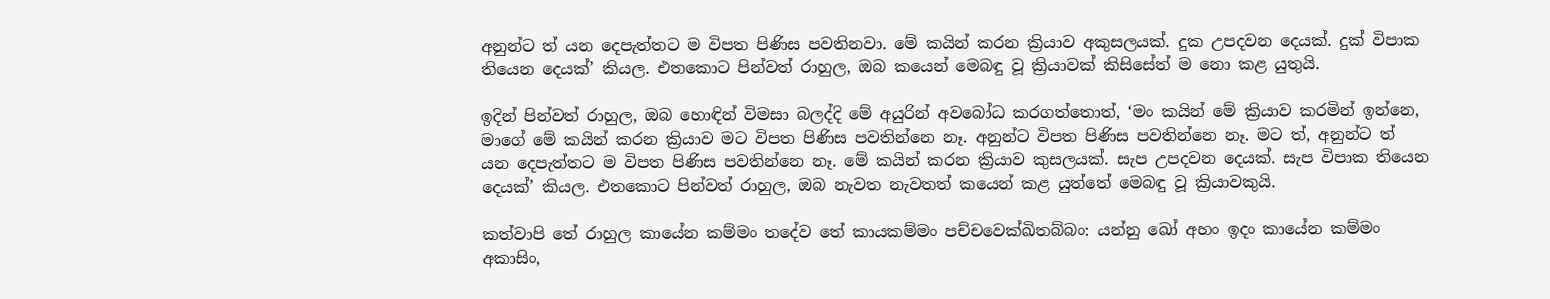අනුන්ට ත් යන දෙපැත්තට ම විපත පිණිස පවතිනවා. මේ කයින් කරන ක්‍රියාව අකුසලයක්. දුක උපදවන දෙයක්. දුක් විපාක තියෙන දෙයක්’ කියල. එතකොට පින්වත් රාහුල, ඔබ කයෙන් මෙබඳු වූ ක්‍රියාවක් කිසිසේත් ම නො කළ යුතුයි.

ඉදින් පින්වත් රාහුල, ඔබ හොඳින් විමසා බලද්දි මේ අයුරින් අවබෝධ කරගත්තොත්, ‘මං කයින් මේ ක්‍රියාව කරමින් ඉන්නෙ, මාගේ මේ කයින් කරන ක්‍රියාව මට විපත පිණිස පවතින්නෙ නෑ. අනුන්ට විපත පිණිස පවතින්නෙ නෑ. මට ත්, අනුන්ට ත් යන දෙපැත්තට ම විපත පිණිස පවතින්නෙ නෑ. මේ කයින් කරන ක්‍රියාව කුසලයක්. සැප උපදවන දෙයක්. සැප විපාක තියෙන දෙයක්’ කියල. එතකොට පින්වත් රාහුල, ඔබ නැවත නැවතත් කයෙන් කළ යුත්තේ මෙබඳු වූ ක්‍රියාවකුයි.

කත්වාපි තේ රාහුල කායේන කම්මං තදේව තේ කායකම්මං පච්චවෙක්ඛිතබ්බං: යන්නු ඛෝ අහං ඉදං කායේන කම්මං අකාසිං,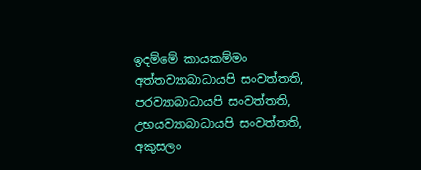ඉදම්මේ කායකම්මං අත්තව්‍යාබාධායපි සංවත්තති, පරව්‍යාබාධායපි සංවත්තති, උභයව්‍යාබාධායපි සංවත්තති, අකුසලං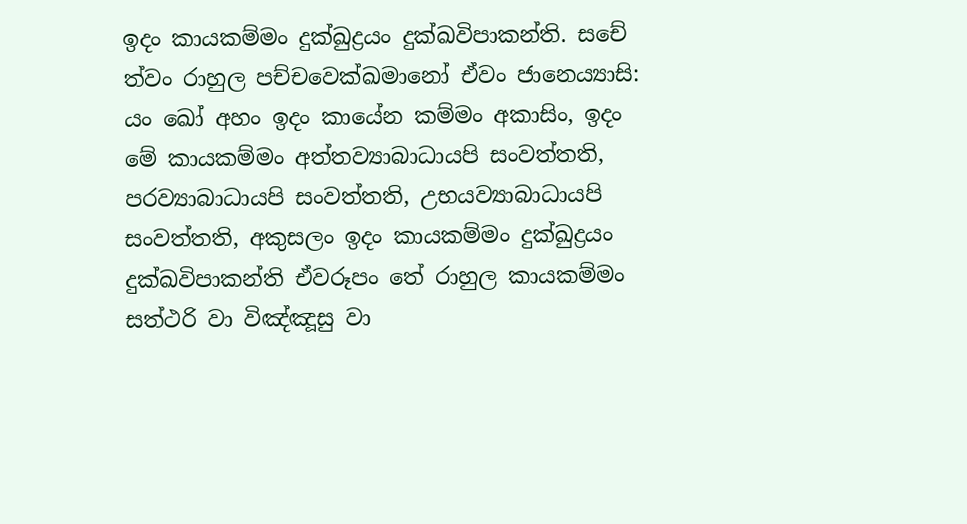ඉදං කායකම්මං දුක්ඛුද්‍රයං දුක්ඛවිපාකන්ති. සචේ ත්වං රාහුල පච්චවෙක්ඛමානෝ ඒවං ජානෙය්‍යාසි: යං ඛෝ අහං ඉදං කායේන කම්මං අකාසිං, ඉදං මේ කායකම්මං අත්තව්‍යාබාධායපි සංවත්තති, පරව්‍යාබාධායපි සංවත්තති, උභයව්‍යාබාධායපි සංවත්තති, අකුසලං ඉදං කායකම්මං දුක්ඛුද්‍රයං දුක්ඛවිපාකන්ති ඒවරූපං තේ රාහුල කායකම්මං සත්ථරි වා විඤ්ඤූසු වා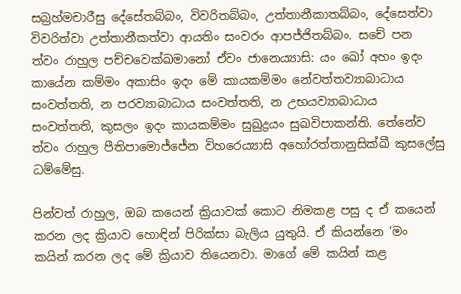සබ්‍රහ්මචාරීසු දේසේතබ්බං, විවරිතබ්බං, උත්තානීකාතබ්බං, දේසෙත්වා විවරිත්වා උත්තානීකත්වා ආයතිං සංවරං ආපජ්ජිතබ්බං. සචේ පන ත්වං රාහුල පච්චවෙක්ඛමානෝ ඒවං ජානෙය්‍යාසි: යං ඛෝ අහං ඉදං කායේන කම්මං අකාසිං ඉදං මේ කායකම්මං නේවත්තව්‍යාබාධාය සංවත්තති, න පරව්‍යාබාධාය සංවත්තති, න උභයව්‍යාබාධාය සංවත්තති, කුසලං ඉදං කායකම්මං සුඛුද්‍රයං සුඛවිපාකන්ති. තේනේව ත්වං රාහුල පීතිපාමොජ්ජේන විහරෙය්‍යාසි අහෝරත්තානුසික්ඛී කුසලේසු ධම්මේසු.

පින්වත් රාහුල, ඔබ කයෙන් ක්‍රියාවක් කොට නිමකළ පසු ද ඒ කයෙන් කරන ලද ක්‍රියාව හොඳින් පිරික්සා බැලිය යුතුයි. ඒ කියන්නෙ ‘මං කයින් කරන ලද මේ ක්‍රියාව තියෙනවා. මාගේ මේ කයින් කළ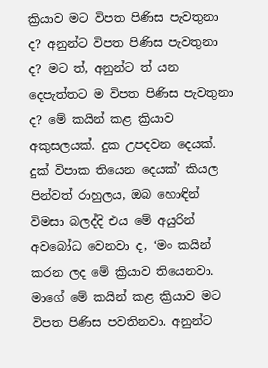ක්‍රියාව මට විපත පිණිස පැවතුනා ද? අනුන්ට විපත පිණිස පැවතුනා ද? මට ත්, අනුන්ට ත් යන දෙපැත්තට ම විපත පිණිස පැවතුනා ද? මේ කයින් කළ ක්‍රියාව අකුසලයක්. දුක උපදවන දෙයක්. දුක් විපාක තියෙන දෙයක්’ කියල පින්වත් රාහුලය, ඔබ හොඳින් විමසා බලද්දි එය මේ අයුරින් අවබෝධ වෙනවා ද, ‘මං කයින් කරන ලද මේ ක්‍රියාව තියෙනවා. මාගේ මේ කයින් කළ ක්‍රියාව මට විපත පිණිස පවතිනවා. අනුන්ට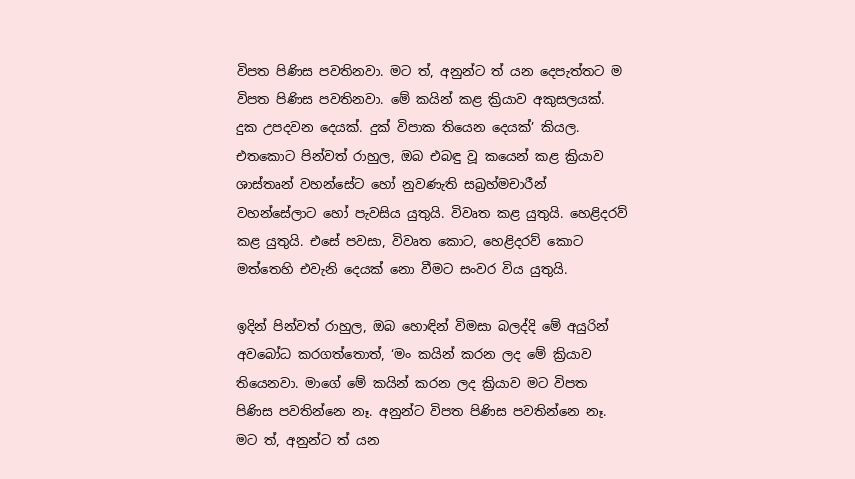විපත පිණිස පවතිනවා. මට ත්, අනුන්ට ත් යන දෙපැත්තට ම විපත පිණිස පවතිනවා. මේ කයින් කළ ක්‍රියාව අකුසලයක්. දුක උපදවන දෙයක්. දුක් විපාක තියෙන දෙයක්’ කියල. එතකොට පින්වත් රාහුල, ඔබ එබඳු වූ කයෙන් කළ ක්‍රියාව ශාස්තෘන් වහන්සේට හෝ නුවණැති සබ්‍රහ්මචාරීන් වහන්සේලාට හෝ පැවසිය යුතුයි. විවෘත කළ යුතුයි. හෙළිදරව් කළ යුතුයි. එසේ පවසා, විවෘත කොට, හෙළිදරව් කොට මත්තෙහි එවැනි දෙයක් නො වීමට සංවර විය යුතුයි.

ඉදින් පින්වත් රාහුල, ඔබ හොඳින් විමසා බලද්දි මේ අයුරින් අවබෝධ කරගත්තොත්, ‘මං කයින් කරන ලද මේ ක්‍රියාව තියෙනවා. මාගේ මේ කයින් කරන ලද ක්‍රියාව මට විපත පිණිස පවතින්නෙ නෑ. අනුන්ට විපත පිණිස පවතින්නෙ නෑ. මට ත්, අනුන්ට ත් යන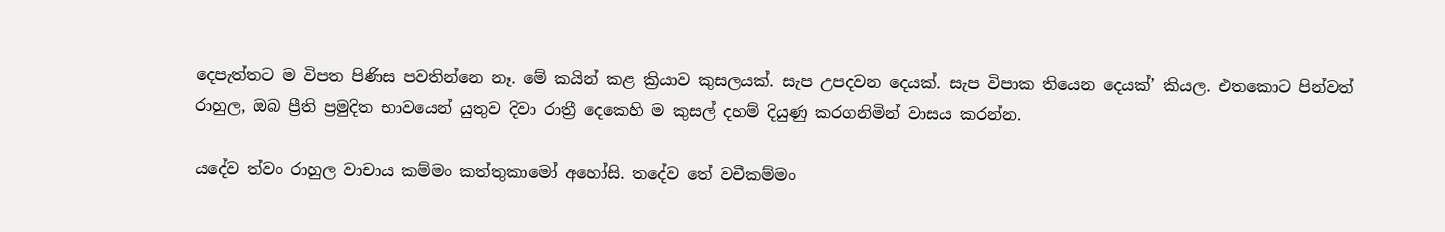දෙපැත්තට ම විපත පිණිස පවතින්නෙ නෑ. මේ කයින් කළ ක්‍රියාව කුසලයක්. සැප උපදවන දෙයක්. සැප විපාක තියෙන දෙයක්’ කියල. එතකොට පින්වත් රාහුල, ඔබ ප්‍රීති ප්‍රමුදිත භාවයෙන් යුතුව දිවා රාත්‍රී දෙකෙහි ම කුසල් දහම් දියුණු කරගනිමින් වාසය කරන්න.

යදේව ත්වං රාහුල වාචාය කම්මං කත්තුකාමෝ අහෝසි. තදේව තේ වචීකම්මං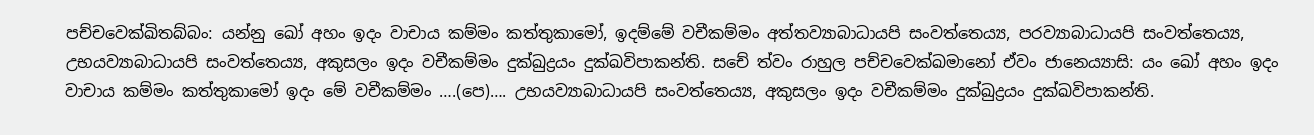පච්චවෙක්ඛිතබ්බං: යන්නු ඛෝ අහං ඉදං වාචාය කම්මං කත්තුකාමෝ, ඉදම්මේ වචීකම්මං අත්තව්‍යාබාධායපි සංවත්තෙය්‍ය, පරව්‍යාබාධායපි සංවත්තෙය්‍ය, උභයව්‍යාබාධායපි සංවත්තෙය්‍ය, අකුසලං ඉදං වචීකම්මං දුක්ඛුද්‍රයං දුක්ඛවිපාකන්ති. සචේ ත්වං රාහුල පච්චවෙක්ඛමානෝ ඒවං ජානෙය්‍යාසි: යං ඛෝ අහං ඉදං වාචාය කම්මං කත්තුකාමෝ ඉදං මේ වචීකම්මං ….(පෙ)…. උභයව්‍යාබාධායපි සංවත්තෙය්‍ය, අකුසලං ඉදං වචීකම්මං දුක්ඛුද්‍රයං දුක්ඛවිපාකන්ති.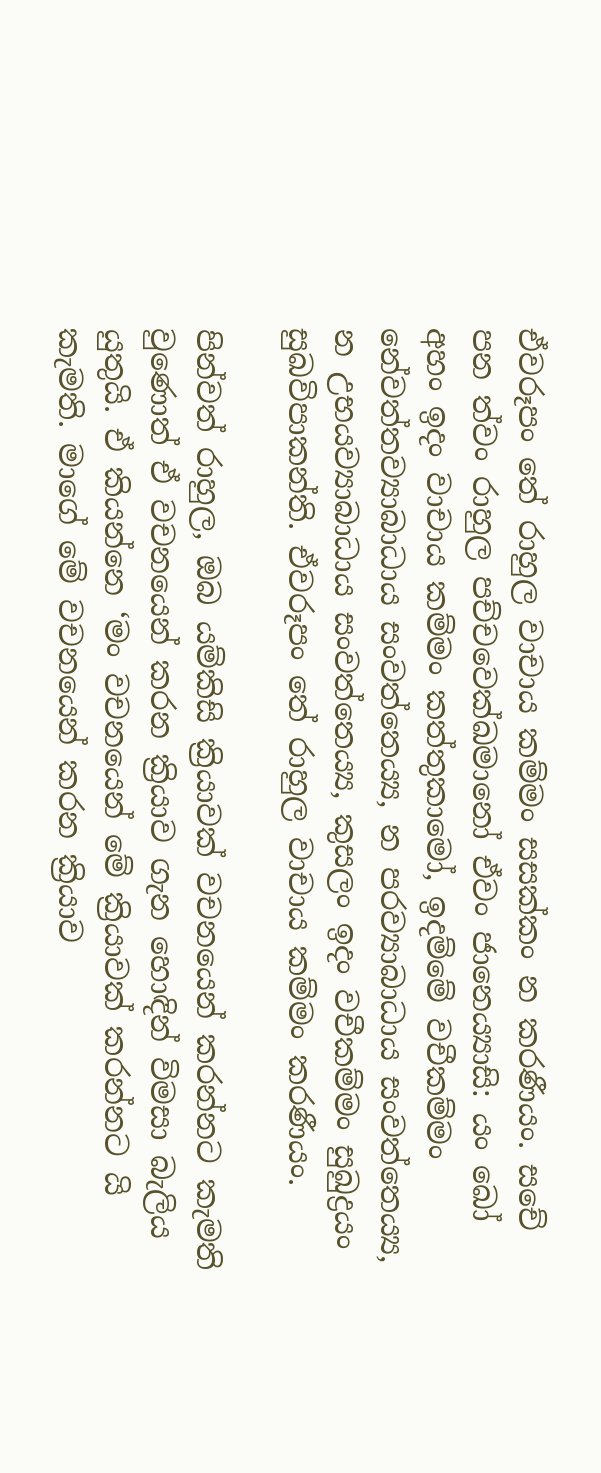ඒවරූපං තේ රාහුල වාචාය කම්මං සසක්කං න කරණීයං. සචේ පන ත්වං රාහුල පච්චවෙක්ඛමානෝ ඒවං ජානෙය්‍යාසි: යං ඛෝ අහං ඉදං වාචාය කම්මං කත්තුකාමෝ, ඉදම්මේ වචීකම්මං නේවත්තව්‍යාබාධාය සංවත්තෙය්‍ය, න පරව්‍යාබාධාය සංවත්තෙය්‍ය, න උභයව්‍යාබාධාය සංවත්තෙය්‍ය, කුසලං ඉදං වචීකම්මං සුඛුද්‍රයං සුඛවිපාකන්ති. ඒවරූපං තේ රාහුල වාචාය කම්මං කරණීයං.

පින්වත් රාහුල, ඔබ යම්කිසි ක්‍රියාවක් වචනයෙන් කරන්නට කැමති වුණොත් ඒ වචනයෙන් කරන ක්‍රියාව ගැන හොඳින් විමසා බැලිය යුතුයි. ඒ කියන්නෙ ‘මං වචනයෙන් මේ ක්‍රියාවක් කරන්නට යි කැමති. මාගේ මේ වචනයෙන් කරන ක්‍රියාව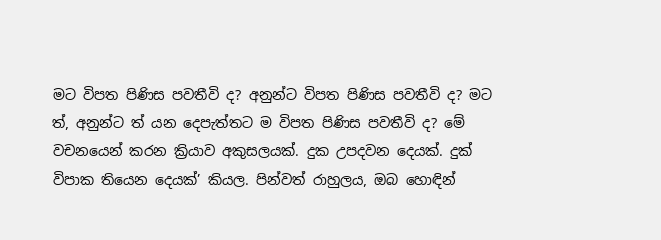මට විපත පිණිස පවතීවි ද? අනුන්ට විපත පිණිස පවතීවි ද? මට ත්, අනුන්ට ත් යන දෙපැත්තට ම විපත පිණිස පවතීවි ද? මේ වචනයෙන් කරන ක්‍රියාව අකුසලයක්. දුක උපදවන දෙයක්. දුක් විපාක තියෙන දෙයක්’ කියල. පින්වත් රාහුලය, ඔබ හොඳින්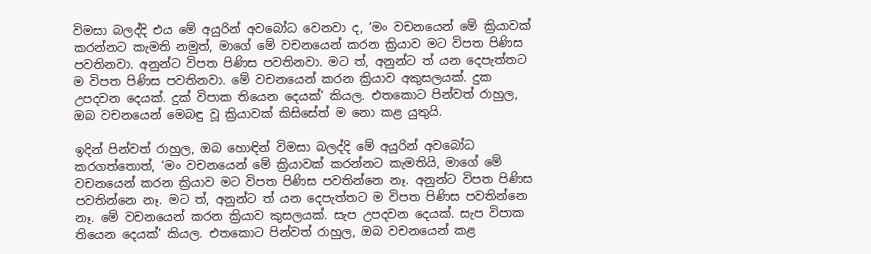විමසා බලද්දි එය මේ අයුරින් අවබෝධ වෙනවා ද, ‘මං වචනයෙන් මේ ක්‍රියාවක් කරන්නට කැමති නමුත්, මාගේ මේ වචනයෙන් කරන ක්‍රියාව මට විපත පිණිස පවතිනවා. අනුන්ට විපත පිණිස පවතිනවා. මට ත්, අනුන්ට ත් යන දෙපැත්තට ම විපත පිණිස පවතිනවා. මේ වචනයෙන් කරන ක්‍රියාව අකුසලයක්. දුක උපදවන දෙයක්. දුක් විපාක තියෙන දෙයක්’ කියල. එතකොට පින්වත් රාහුල, ඔබ වචනයෙන් මෙබඳු වූ ක්‍රියාවක් කිසිසේත් ම නො කළ යුතුයි.

ඉදින් පින්වත් රාහුල, ඔබ හොඳින් විමසා බලද්දි මේ අයුරින් අවබෝධ කරගත්තොත්, ‘මං වචනයෙන් මේ ක්‍රියාවක් කරන්නට කැමතියි, මාගේ මේ වචනයෙන් කරන ක්‍රියාව මට විපත පිණිස පවතින්නෙ නෑ. අනුන්ට විපත පිණිස පවතින්නෙ නෑ. මට ත්, අනුන්ට ත් යන දෙපැත්තට ම විපත පිණිස පවතින්නෙ නෑ. මේ වචනයෙන් කරන ක්‍රියාව කුසලයක්. සැප උපදවන දෙයක්. සැප විපාක තියෙන දෙයක්’ කියල. එතකොට පින්වත් රාහුල, ඔබ වචනයෙන් කළ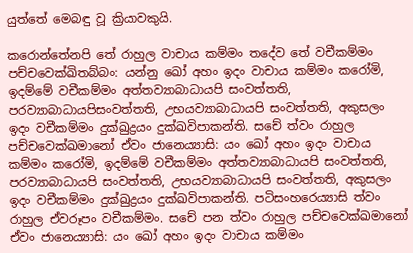යුත්තේ මෙබඳු වූ ක්‍රියාවකුයි.

කරොන්තේනපි තේ රාහුල වාචාය කම්මං තදේව තේ වචීකම්මං පච්චවෙක්ඛිතබ්බං: යන්නු ඛෝ අහං ඉදං වාචාය කම්මං කරෝමි, ඉදම්මේ වචීකම්මං අත්තව්‍යාබාධායපි සංවත්තති, පරව්‍යාබාධායපිසංවත්තති, උභයව්‍යාබාධායපි සංවත්තති, අකුසලං ඉදං වචීකම්මං දුක්ඛුද්‍රයං දුක්ඛවිපාකන්ති. සචේ ත්වං රාහුල පච්චවෙක්ඛමානෝ ඒවං ජානෙය්‍යාසි: යං ඛෝ අහං ඉදං වාචාය කම්මං කරෝමි, ඉදම්මේ වචීකම්මං අත්තව්‍යාබාධායපි සංවත්තති, පරව්‍යාබාධායපි සංවත්තති, උභයව්‍යාබාධායපි සංවත්තති, අකුසලං ඉදං වචීකම්මං දුක්ඛුද්‍රයං දුක්ඛවිපාකන්ති. පටිසංහරෙය්‍යාසි ත්වං රාහුල ඒවරූපං වචීකම්මං. සචේ පන ත්වං රාහුල පච්චවෙක්ඛමානෝ ඒවං ජානෙය්‍යාසි: යං ඛෝ අහං ඉදං වාචාය කම්මං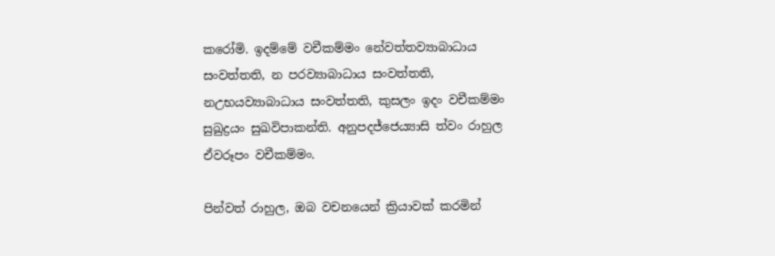කරෝමි. ඉදම්මේ වචීකම්මං නේවත්තව්‍යාබාධාය සංවත්තති, න පරව්‍යාබාධාය සංවත්තති, නඋභයව්‍යාබාධාය සංවත්තති, කුසලං ඉදං වචීකම්මං සුඛුද්‍රයං සුඛවිපාකන්ති. අනුපදජ්ජෙය්‍යාසි ත්වං රාහුල ඒවරූපං වචීකම්මං.

පින්වත් රාහුල, ඔබ වචනයෙන් ක්‍රියාවක් කරමින්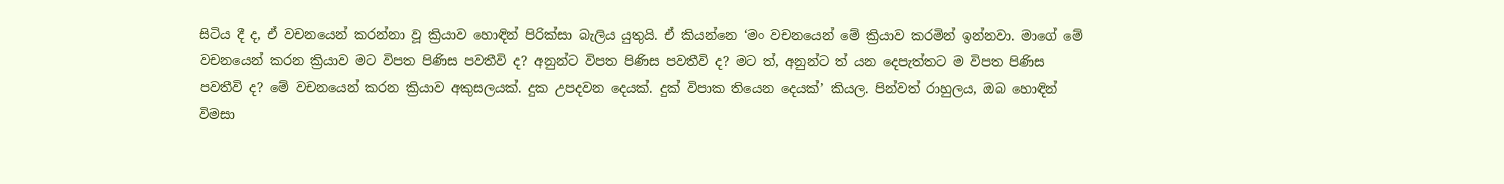සිටිය දී ද, ඒ වචනයෙන් කරන්නා වූ ක්‍රියාව හොඳින් පිරික්සා බැලිය යුතුයි. ඒ කියන්නෙ ‘මං වචනයෙන් මේ ක්‍රියාව කරමින් ඉන්නවා. මාගේ මේ වචනයෙන් කරන ක්‍රියාව මට විපත පිණිස පවතීවි ද? අනුන්ට විපත පිණිස පවතීවි ද? මට ත්, අනුන්ට ත් යන දෙපැත්තට ම විපත පිණිස පවතීවි ද? මේ වචනයෙන් කරන ක්‍රියාව අකුසලයක්. දුක උපදවන දෙයක්. දුක් විපාක තියෙන දෙයක්’ කියල. පින්වත් රාහුලය, ඔබ හොඳින් විමසා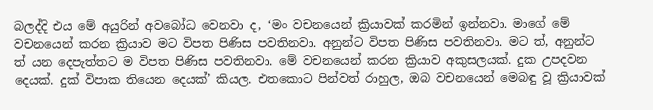බලද්දි එය මේ අයුරින් අවබෝධ වෙනවා ද, ‘මං වචනයෙන් ක්‍රියාවක් කරමින් ඉන්නවා. මාගේ මේ වචනයෙන් කරන ක්‍රියාව මට විපත පිණිස පවතිනවා. අනුන්ට විපත පිණිස පවතිනවා. මට ත්, අනුන්ට ත් යන දෙපැත්තට ම විපත පිණිස පවතිනවා. මේ වචනයෙන් කරන ක්‍රියාව අකුසලයක්. දුක උපදවන දෙයක්. දුක් විපාක තියෙන දෙයක්’ කියල. එතකොට පින්වත් රාහුල, ඔබ වචනයෙන් මෙබඳු වූ ක්‍රියාවක්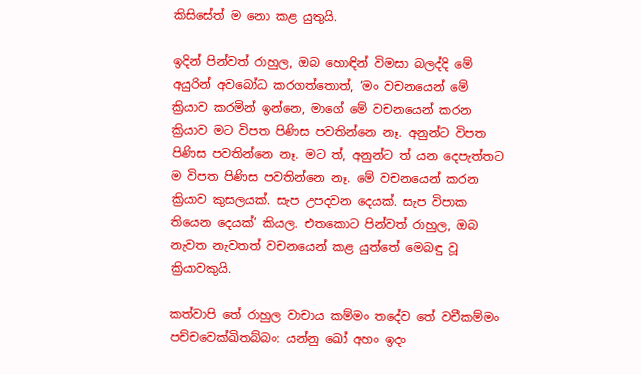කිසිසේත් ම නො කළ යුතුයි.

ඉදින් පින්වත් රාහුල, ඔබ හොඳින් විමසා බලද්දි මේ අයුරින් අවබෝධ කරගත්තොත්, ‘මං වචනයෙන් මේ ක්‍රියාව කරමින් ඉන්නෙ, මාගේ මේ වචනයෙන් කරන ක්‍රියාව මට විපත පිණිස පවතින්නෙ නෑ. අනුන්ට විපත පිණිස පවතින්නෙ නෑ. මට ත්, අනුන්ට ත් යන දෙපැත්තට ම විපත පිණිස පවතින්නෙ නෑ. මේ වචනයෙන් කරන ක්‍රියාව කුසලයක්. සැප උපදවන දෙයක්. සැප විපාක තියෙන දෙයක්’ කියල. එතකොට පින්වත් රාහුල, ඔබ නැවත නැවතත් වචනයෙන් කළ යුත්තේ මෙබඳු වූ ක්‍රියාවකුයි.

කත්වාපි තේ රාහුල වාචාය කම්මං තදේව තේ වචීකම්මං පච්චවෙක්ඛිතබ්බං: යන්නු ඛෝ අහං ඉදං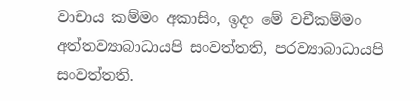වාචාය කම්මං අකාසිං, ඉදං මේ වචීකම්මං අත්තව්‍යාබාධායපි සංවත්තති, පරව්‍යාබාධායපි සංවත්තති.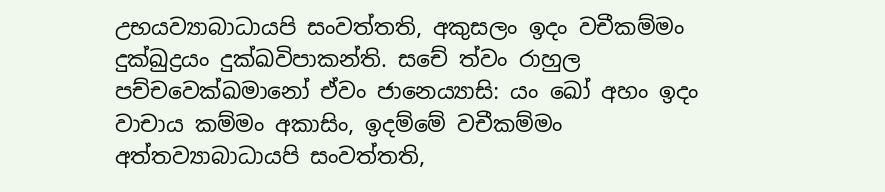උභයව්‍යාබාධායපි සංවත්තති, අකුසලං ඉදං වචීකම්මං දුක්ඛුද්‍රයං දුක්ඛවිපාකන්ති. සචේ ත්වං රාහුල පච්චවෙක්ඛමානෝ ඒවං ජානෙය්‍යාසි: යං ඛෝ අහං ඉදං වාචාය කම්මං අකාසිං, ඉදම්මේ වචීකම්මං අත්තව්‍යාබාධායපි සංවත්තති,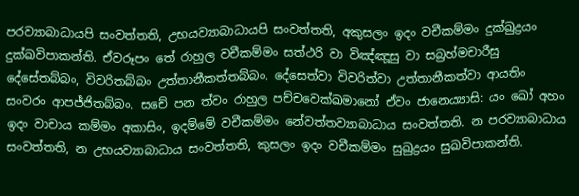පරව්‍යාබාධායපි සංවත්තති, උභයව්‍යාබාධායපි සංවත්තති, අකුසලං ඉදං වචීකම්මං දුක්ඛුද්‍රයං දුක්ඛවිපාකන්ති. ඒවරූපං තේ රාහුල වචීකම්මං සත්ථරි වා විඤ්ඤූසු වා සබ්‍රහ්මචාරීසු දේසේතබ්බං, විවරිතබ්බං උත්තානීකත්තබ්බං. දේසෙත්වා විවරිත්වා උත්තානීකත්වා ආයතිං සංවරං ආපජ්ජිතබ්බං. සචේ පන ත්වං රාහුල පච්චවෙක්ඛමානෝ ඒවං ජානෙය්‍යාසි: යං ඛෝ අහං ඉදං වාචාය කම්මං අකාසිං, ඉදම්මේ වචීකම්මං නේවත්තව්‍යාබාධාය සංවත්තති. න පරව්‍යාබාධාය සංවත්තති, න උභයව්‍යාබාධාය සංවත්තති, කුසලං ඉදං වචීකම්මං සුඛුද්‍රයං සුඛවිපාකන්ති.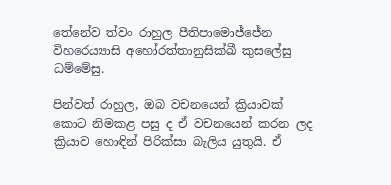තේනේව ත්වං රාහුල පීතිපාමොජ්ජේන විහරෙය්‍යාසි අහෝරත්තානුසික්ඛී කුසලේසු ධම්මේසු.

පින්වත් රාහුල, ඔබ වචනයෙන් ක්‍රියාවක් කොට නිමකළ පසු ද ඒ වචනයෙන් කරන ලද ක්‍රියාව හොඳින් පිරික්සා බැලිය යුතුයි. ඒ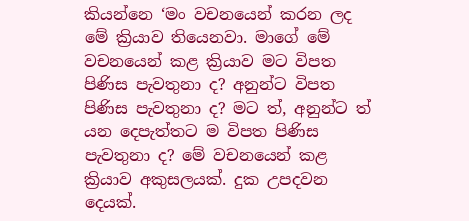කියන්නෙ ‘මං වචනයෙන් කරන ලද මේ ක්‍රියාව තියෙනවා. මාගේ මේ වචනයෙන් කළ ක්‍රියාව මට විපත පිණිස පැවතුනා ද? අනුන්ට විපත පිණිස පැවතුනා ද? මට ත්, අනුන්ට ත් යන දෙපැත්තට ම විපත පිණිස පැවතුනා ද? මේ වචනයෙන් කළ ක්‍රියාව අකුසලයක්. දුක උපදවන දෙයක්.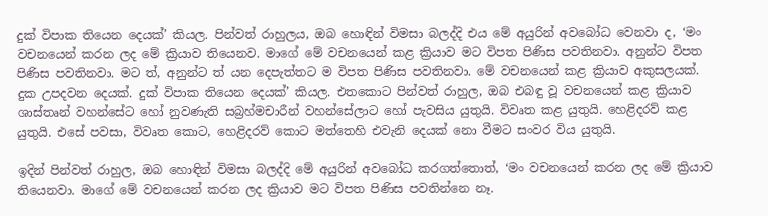දුක් විපාක තියෙන දෙයක්’ කියල. පින්වත් රාහුලය, ඔබ හොඳින් විමසා බලද්දි එය මේ අයුරින් අවබෝධ වෙනවා ද, ‘මං වචනයෙන් කරන ලද මේ ක්‍රියාව තියෙනව. මාගේ මේ වචනයෙන් කළ ක්‍රියාව මට විපත පිණිස පවතිනවා. අනුන්ට විපත පිණිස පවතිනවා. මට ත්, අනුන්ට ත් යන දෙපැත්තට ම විපත පිණිස පවතිනවා. මේ වචනයෙන් කළ ක්‍රියාව අකුසලයක්. දුක උපදවන දෙයක්. දුක් විපාක තියෙන දෙයක්’ කියල. එතකොට පින්වත් රාහුල, ඔබ එබඳු වූ වචනයෙන් කළ ක්‍රියාව ශාස්තෘන් වහන්සේට හෝ නුවණැති සබ්‍රහ්මචාරීන් වහන්සේලාට හෝ පැවසිය යුතුයි. විවෘත කළ යුතුයි. හෙළිදරව් කළ යුතුයි. එසේ පවසා, විවෘත කොට, හෙළිදරව් කොට මත්තෙහි එවැනි දෙයක් නො වීමට සංවර විය යුතුයි.

ඉදින් පින්වත් රාහුල, ඔබ හොඳින් විමසා බලද්දි මේ අයුරින් අවබෝධ කරගත්තොත්, ‘මං වචනයෙන් කරන ලද මේ ක්‍රියාව තියෙනවා. මාගේ මේ වචනයෙන් කරන ලද ක්‍රියාව මට විපත පිණිස පවතින්නෙ නෑ.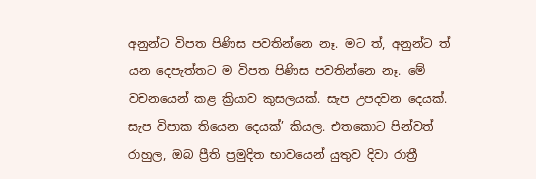අනුන්ට විපත පිණිස පවතින්නෙ නෑ. මට ත්, අනුන්ට ත් යන දෙපැත්තට ම විපත පිණිස පවතින්නෙ නෑ. මේ වචනයෙන් කළ ක්‍රියාව කුසලයක්. සැප උපදවන දෙයක්. සැප විපාක තියෙන දෙයක්’ කියල. එතකොට පින්වත් රාහුල, ඔබ ප්‍රීති ප්‍රමුදිත භාවයෙන් යුතුව දිවා රාත්‍රී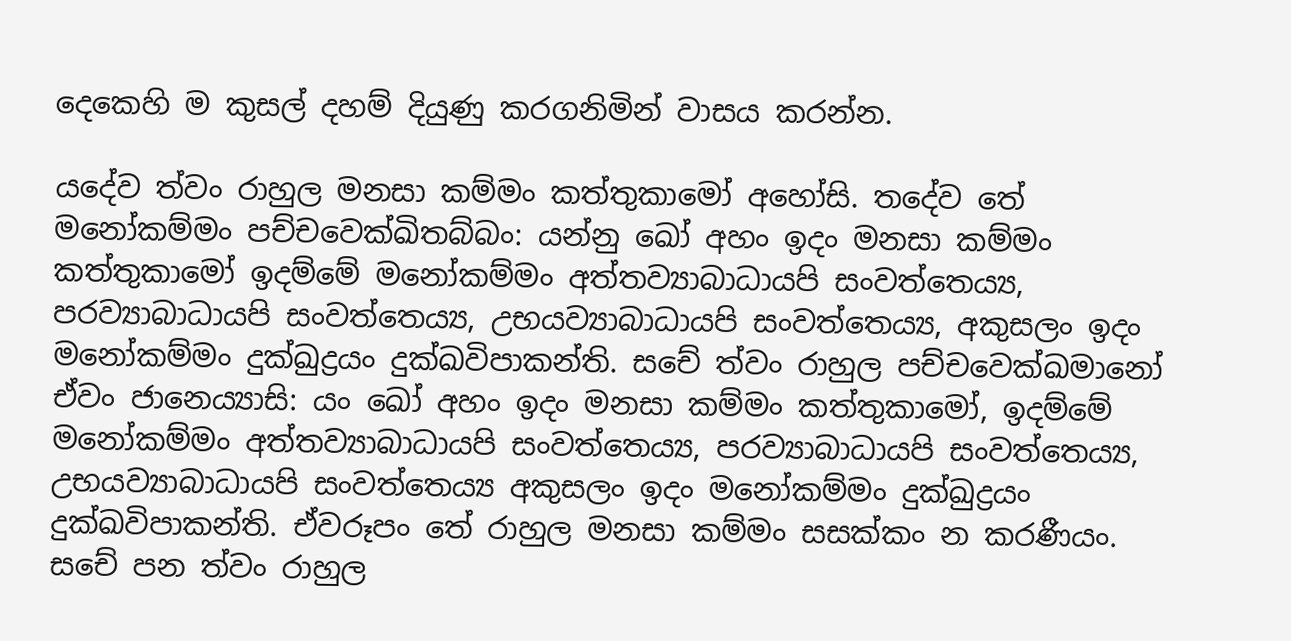දෙකෙහි ම කුසල් දහම් දියුණු කරගනිමින් වාසය කරන්න.

යදේව ත්වං රාහුල මනසා කම්මං කත්තුකාමෝ අහෝසි. තදේව තේ මනෝකම්මං පච්චවෙක්ඛිතබ්බං: යන්නු ඛෝ අහං ඉදං මනසා කම්මං කත්තුකාමෝ ඉදම්මේ මනෝකම්මං අත්තව්‍යාබාධායපි සංවත්තෙය්‍ය, පරව්‍යාබාධායපි සංවත්තෙය්‍ය, උභයව්‍යාබාධායපි සංවත්තෙය්‍ය, අකුසලං ඉදං මනෝකම්මං දුක්ඛුද්‍රයං දුක්ඛවිපාකන්ති. සචේ ත්වං රාහුල පච්චවෙක්ඛමානෝ ඒවං ජානෙය්‍යාසි: යං ඛෝ අහං ඉදං මනසා කම්මං කත්තුකාමෝ, ඉදම්මේ මනෝකම්මං අත්තව්‍යාබාධායපි සංවත්තෙය්‍ය, පරව්‍යාබාධායපි සංවත්තෙය්‍ය, උභයව්‍යාබාධායපි සංවත්තෙය්‍ය අකුසලං ඉදං මනෝකම්මං දුක්ඛුද්‍රයං දුක්ඛවිපාකන්ති. ඒවරූපං තේ රාහුල මනසා කම්මං සසක්කං න කරණීයං. සචේ පන ත්වං රාහුල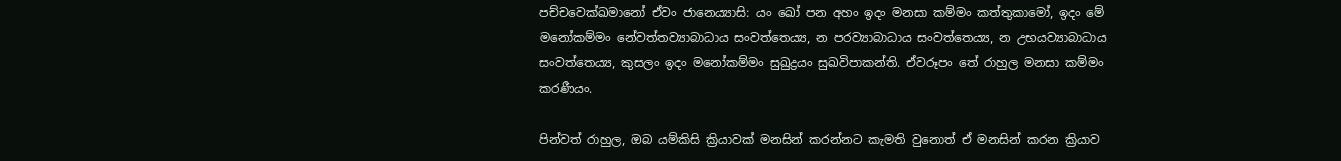පච්චවෙක්ඛමානෝ ඒවං ජානෙය්‍යාසි: යං ඛෝ පන අහං ඉදං මනසා කම්මං කත්තුකාමෝ, ඉදං මේ මනෝකම්මං නේවත්තව්‍යාබාධාය සංවත්තෙය්‍ය, න පරව්‍යාබාධාය සංවත්තෙය්‍ය, න උභයව්‍යාබාධාය සංවත්තෙය්‍ය, කුසලං ඉදං මනෝකම්මං සුඛුද්‍රයං සුඛවිපාකන්ති. ඒවරූපං තේ රාහුල මනසා කම්මං කරණීයං.

පින්වත් රාහුල, ඔබ යම්කිසි ක්‍රියාවක් මනසින් කරන්නට කැමති වුනොත් ඒ මනසින් කරන ක්‍රියාව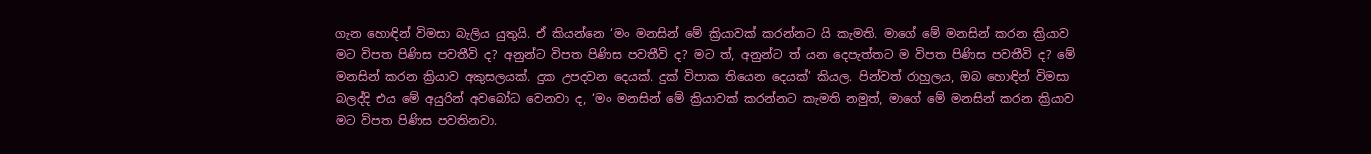ගැන හොඳින් විමසා බැලිය යුතුයි. ඒ කියන්නෙ ‘මං මනසින් මේ ක්‍රියාවක් කරන්නට යි කැමති. මාගේ මේ මනසින් කරන ක්‍රියාව මට විපත පිණිස පවතීවි ද? අනුන්ට විපත පිණිස පවතීවි ද? මට ත්, අනුන්ට ත් යන දෙපැත්තට ම විපත පිණිස පවතීවි ද? මේ මනසින් කරන ක්‍රියාව අකුසලයක්. දුක උපදවන දෙයක්. දුක් විපාක තියෙන දෙයක්’ කියල. පින්වත් රාහුලය, ඔබ හොඳින් විමසා බලද්දි එය මේ අයුරින් අවබෝධ වෙනවා ද, ‘මං මනසින් මේ ක්‍රියාවක් කරන්නට කැමති නමුත්, මාගේ මේ මනසින් කරන ක්‍රියාව මට විපත පිණිස පවතිනවා.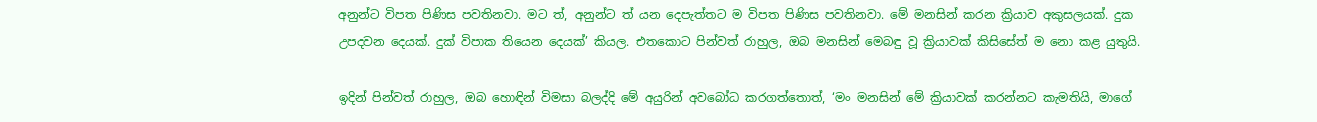අනුන්ට විපත පිණිස පවතිනවා. මට ත්, අනුන්ට ත් යන දෙපැත්තට ම විපත පිණිස පවතිනවා. මේ මනසින් කරන ක්‍රියාව අකුසලයක්. දුක උපදවන දෙයක්. දුක් විපාක තියෙන දෙයක්’ කියල. එතකොට පින්වත් රාහුල, ඔබ මනසින් මෙබඳු වූ ක්‍රියාවක් කිසිසේත් ම නො කළ යුතුයි.

ඉදින් පින්වත් රාහුල, ඔබ හොඳින් විමසා බලද්දි මේ අයුරින් අවබෝධ කරගත්තොත්, ‘මං මනසින් මේ ක්‍රියාවක් කරන්නට කැමතියි, මාගේ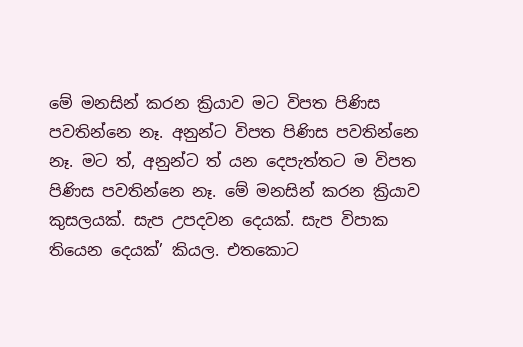මේ මනසින් කරන ක්‍රියාව මට විපත පිණිස පවතින්නෙ නෑ. අනුන්ට විපත පිණිස පවතින්නෙ නෑ. මට ත්, අනුන්ට ත් යන දෙපැත්තට ම විපත පිණිස පවතින්නෙ නෑ. මේ මනසින් කරන ක්‍රියාව කුසලයක්. සැප උපදවන දෙයක්. සැප විපාක තියෙන දෙයක්’ කියල. එතකොට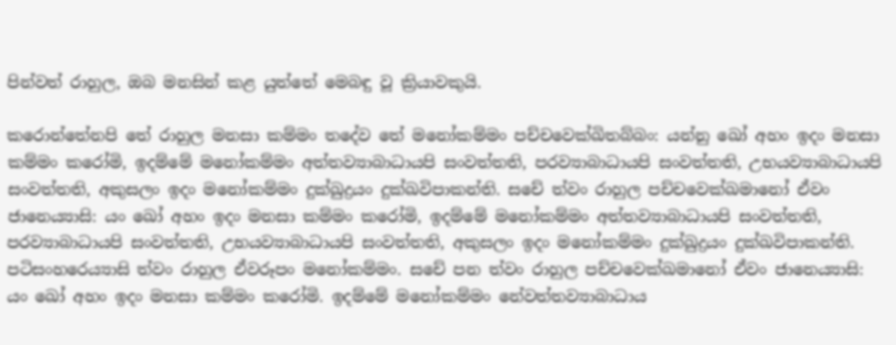පින්වත් රාහුල, ඔබ මනසින් කළ යුත්තේ මෙබඳු වූ ක්‍රියාවකුයි.

කරොන්තේනපි තේ රාහුල මනසා කම්මං තදේව තේ මනෝකම්මං පච්චවෙක්ඛිතබ්බං: යන්නු ඛෝ අහං ඉදං මනසා කම්මං කරෝමි, ඉදම්මේ මනෝකම්මං අත්තව්‍යාබාධායපි සංවත්තති, පරව්‍යාබාධායපි සංවත්තති, උභයව්‍යාබාධායපි සංවත්තති, අකුසලං ඉදං මනෝකම්මං දුක්ඛුද්‍රයං දුක්ඛවිපාකන්ති. සචේ ත්වං රාහුල පච්චවෙක්ඛමානෝ ඒවං ජානෙය්‍යාසි: යං ඛෝ අහං ඉදං මනසා කම්මං කරෝමි, ඉදම්මේ මනෝකම්මං අත්තව්‍යාබාධායපි සංවත්තති, පරව්‍යාබාධායපි සංවත්තති, උභයව්‍යාබාධායපි සංවත්තති, අකුසලං ඉදං මනෝකම්මං දුක්ඛුද්‍රයං දුක්ඛවිපාකන්ති. පටිසංහරෙය්‍යාසි ත්වං රාහුල ඒවරූපං මනෝකම්මං. සචේ පන ත්වං රාහුල පච්චවෙක්ඛමානෝ ඒවං ජානෙය්‍යාසි: යං ඛෝ අහං ඉදං මනසා කම්මං කරෝමි. ඉදම්මේ මනෝකම්මං නේවත්තව්‍යාබාධාය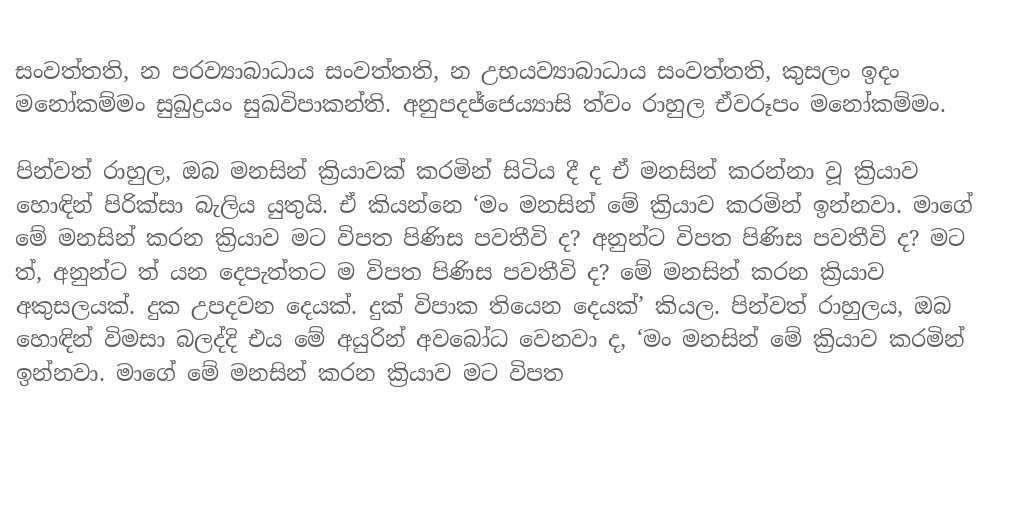සංවත්තති, න පරව්‍යාබාධාය සංවත්තති, න උභයව්‍යාබාධාය සංවත්තති, කුසලං ඉදං මනෝකම්මං සුඛුද්‍රයං සුඛවිපාකන්ති. අනුපදජ්ජෙය්‍යාසි ත්වං රාහුල ඒවරූපං මනෝකම්මං.

පින්වත් රාහුල, ඔබ මනසින් ක්‍රියාවක් කරමින් සිටිය දී ද ඒ මනසින් කරන්නා වූ ක්‍රියාව හොඳින් පිරික්සා බැලිය යුතුයි. ඒ කියන්නෙ ‘මං මනසින් මේ ක්‍රියාව කරමින් ඉන්නවා. මාගේ මේ මනසින් කරන ක්‍රියාව මට විපත පිණිස පවතීවි ද? අනුන්ට විපත පිණිස පවතීවි ද? මට ත්, අනුන්ට ත් යන දෙපැත්තට ම විපත පිණිස පවතීවි ද? මේ මනසින් කරන ක්‍රියාව අකුසලයක්. දුක උපදවන දෙයක්. දුක් විපාක තියෙන දෙයක්’ කියල. පින්වත් රාහුලය, ඔබ හොඳින් විමසා බලද්දි එය මේ අයුරින් අවබෝධ වෙනවා ද, ‘මං මනසින් මේ ක්‍රියාව කරමින් ඉන්නවා. මාගේ මේ මනසින් කරන ක්‍රියාව මට විපත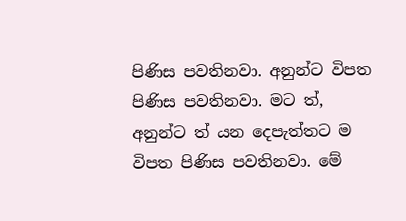පිණිස පවතිනවා. අනුන්ට විපත පිණිස පවතිනවා. මට ත්, අනුන්ට ත් යන දෙපැත්තට ම විපත පිණිස පවතිනවා. මේ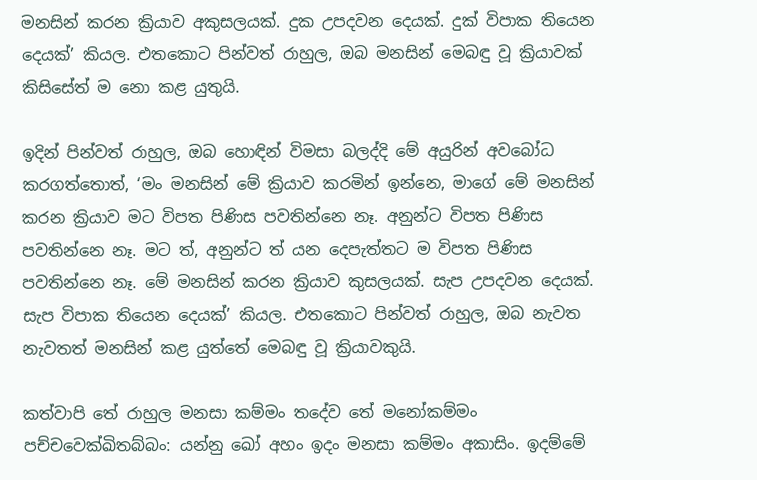මනසින් කරන ක්‍රියාව අකුසලයක්. දුක උපදවන දෙයක්. දුක් විපාක තියෙන දෙයක්’ කියල. එතකොට පින්වත් රාහුල, ඔබ මනසින් මෙබඳු වූ ක්‍රියාවක් කිසිසේත් ම නො කළ යුතුයි.

ඉදින් පින්වත් රාහුල, ඔබ හොඳින් විමසා බලද්දි මේ අයුරින් අවබෝධ කරගත්තොත්, ‘මං මනසින් මේ ක්‍රියාව කරමින් ඉන්නෙ, මාගේ මේ මනසින් කරන ක්‍රියාව මට විපත පිණිස පවතින්නෙ නෑ. අනුන්ට විපත පිණිස පවතින්නෙ නෑ. මට ත්, අනුන්ට ත් යන දෙපැත්තට ම විපත පිණිස පවතින්නෙ නෑ. මේ මනසින් කරන ක්‍රියාව කුසලයක්. සැප උපදවන දෙයක්. සැප විපාක තියෙන දෙයක්’ කියල. එතකොට පින්වත් රාහුල, ඔබ නැවත නැවතත් මනසින් කළ යුත්තේ මෙබඳු වූ ක්‍රියාවකුයි.

කත්වාපි තේ රාහුල මනසා කම්මං තදේව තේ මනෝකම්මං පච්චවෙක්ඛිතබ්බං: යන්නු ඛෝ අහං ඉදං මනසා කම්මං අකාසිං. ඉදම්මේ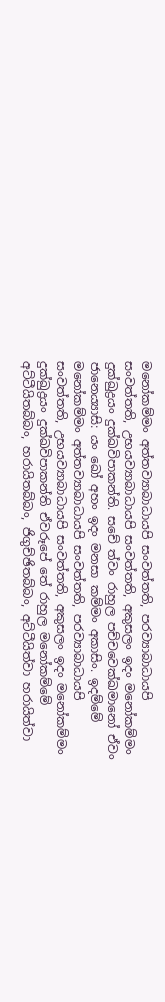මනෝකම්මං අත්තව්‍යාබාධායපි සංවත්තති, පරව්‍යාබාධායපි සංවත්තති, උභයව්‍යාබාධායපි සංවත්තති, අකුසලං ඉදං මනෝකම්මං දුක්ඛුද්‍රයං දුක්ඛවිපාකන්ති. සචේ ත්වං රාහුල පච්චවෙක්ඛමානෝ ඒවං ජානෙය්‍යාසි: යං ඛෝ අහං ඉදං මනසා කම්මං අකාසිං. ඉදම්මේ මනෝකම්මං අත්තව්‍යාබාධායපි සංවත්තති, පරව්‍යාබාධායපි සංවත්තති, උභයව්‍යාබාධායපි සංවත්තති, අකුසලං ඉදං මනෝකම්මං දුක්ඛුද්‍රයං දුක්ඛවිපාකන්ති ඒවරූපේ තේ රාහුල මනෝකම්මේ අට්ටීයිතබ්බං, හරායිතබ්බං, ජිගුච්ඡිතබ්බං, අට්ටීයිත්වා හරායිත්වා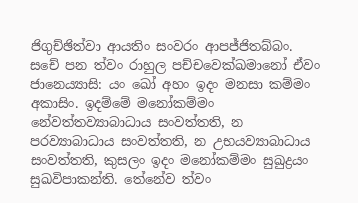ජිගුච්ඡිත්වා ආයතිං සංවරං ආපජ්ජිතබ්බං. සචේ පන ත්වං රාහුල පච්චවෙක්ඛමානෝ ඒවං ජානෙය්‍යාසි: යං ඛෝ අහං ඉදං මනසා කම්මං අකාසිං. ඉදම්මේ මනෝකම්මං නේවත්තව්‍යාබාධාය සංවත්තති, න පරව්‍යාබාධාය සංවත්තති, න උභයව්‍යාබාධාය සංවත්තති, කුසලං ඉදං මනෝකම්මං සුඛුද්‍රයං සුඛවිපාකන්ති. තේනේව ත්වං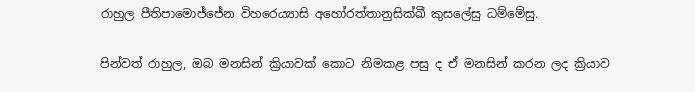රාහුල පීතිපාමොජ්ජේන විහරෙය්‍යාසි අහෝරත්තානුසික්ඛී කුසලේසු ධම්මේසු.

පින්වත් රාහුල, ඔබ මනසින් ක්‍රියාවක් කොට නිමකළ පසු ද ඒ මනසින් කරන ලද ක්‍රියාව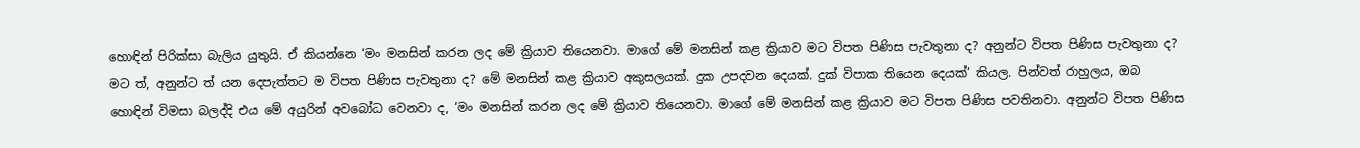හොඳින් පිරික්සා බැලිය යුතුයි. ඒ කියන්නෙ ‘මං මනසින් කරන ලද මේ ක්‍රියාව තියෙනවා. මාගේ මේ මනසින් කළ ක්‍රියාව මට විපත පිණිස පැවතුනා ද? අනුන්ට විපත පිණිස පැවතුනා ද? මට ත්, අනුන්ට ත් යන දෙපැත්තට ම විපත පිණිස පැවතුනා ද? මේ මනසින් කළ ක්‍රියාව අකුසලයක්. දුක උපදවන දෙයක්. දුක් විපාක තියෙන දෙයක්’ කියල. පින්වත් රාහුලය, ඔබ හොඳින් විමසා බලද්දි එය මේ අයුරින් අවබෝධ වෙනවා ද, ‘මං මනසින් කරන ලද මේ ක්‍රියාව තියෙනවා. මාගේ මේ මනසින් කළ ක්‍රියාව මට විපත පිණිස පවතිනවා. අනුන්ට විපත පිණිස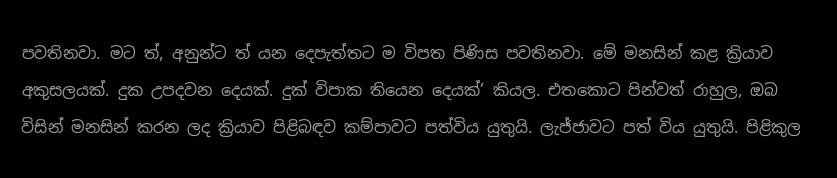පවතිනවා. මට ත්, අනුන්ට ත් යන දෙපැත්තට ම විපත පිණිස පවතිනවා. මේ මනසින් කළ ක්‍රියාව අකුසලයක්. දුක උපදවන දෙයක්. දුක් විපාක තියෙන දෙයක්’ කියල. එතකොට පින්වත් රාහුල, ඔබ විසින් මනසින් කරන ලද ක්‍රියාව පිළිබඳව කම්පාවට පත්විය යුතුයි. ලැජ්ජාවට පත් විය යුතුයි. පිළිකුල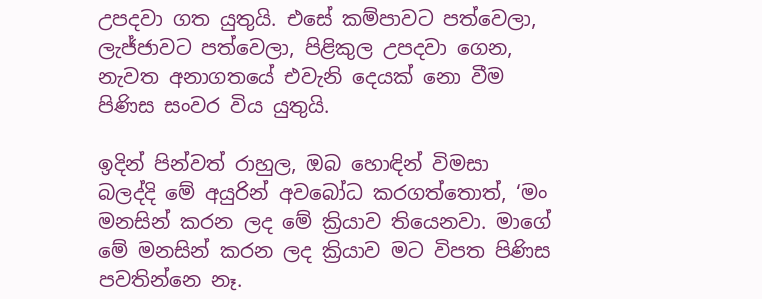උපදවා ගත යුතුයි. එසේ කම්පාවට පත්වෙලා, ලැජ්ජාවට පත්වෙලා, පිළිකුල උපදවා ගෙන, නැවත අනාගතයේ එවැනි දෙයක් නො වීම පිණිස සංවර විය යුතුයි.

ඉදින් පින්වත් රාහුල, ඔබ හොඳින් විමසා බලද්දි මේ අයුරින් අවබෝධ කරගත්තොත්, ‘මං මනසින් කරන ලද මේ ක්‍රියාව තියෙනවා. මාගේ මේ මනසින් කරන ලද ක්‍රියාව මට විපත පිණිස පවතින්නෙ නෑ.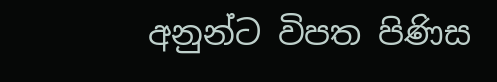අනුන්ට විපත පිණිස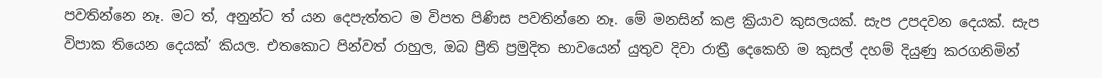පවතින්නෙ නෑ. මට ත්, අනුන්ට ත් යන දෙපැත්තට ම විපත පිණිස පවතින්නෙ නෑ. මේ මනසින් කළ ක්‍රියාව කුසලයක්. සැප උපදවන දෙයක්. සැප විපාක තියෙන දෙයක්’ කියල. එතකොට පින්වත් රාහුල, ඔබ ප්‍රීති ප්‍රමුදිත භාවයෙන් යුතුව දිවා රාත්‍රී දෙකෙහි ම කුසල් දහම් දියුණු කරගනිමින්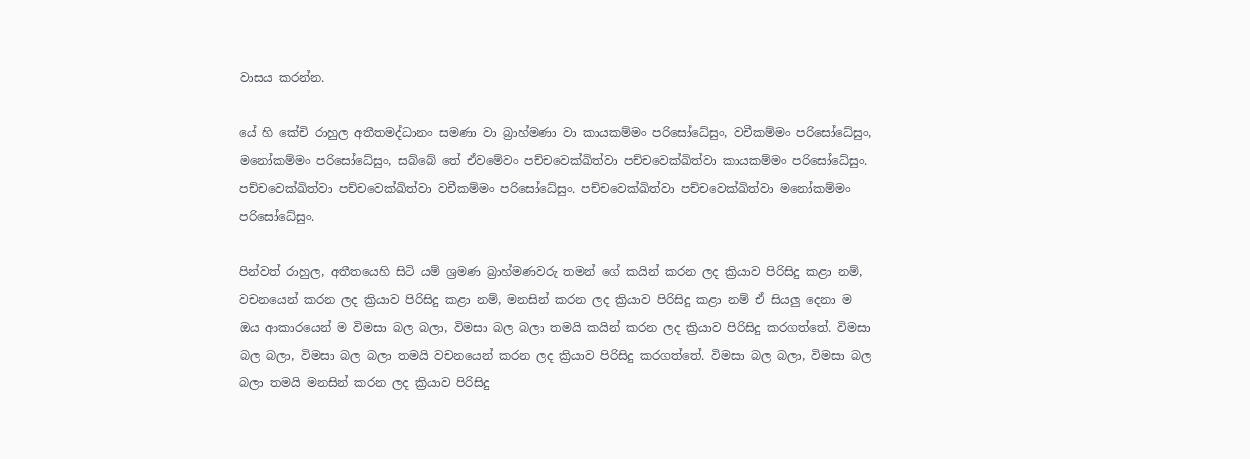වාසය කරන්න.

යේ හි කේචි රාහුල අතීතමද්ධානං සමණා වා බ්‍රාහ්මණා වා කායකම්මං පරිසෝධේසුං, වචීකම්මං පරිසෝධේසුං, මනෝකම්මං පරිසෝධේසුං, සබ්බේ තේ ඒවමේවං පච්චවෙක්ඛිත්වා පච්චවෙක්ඛිත්වා කායකම්මං පරිසෝධේසුං. පච්චවෙක්ඛිත්වා පච්චවෙක්ඛිත්වා වචීකම්මං පරිසෝධේසුං. පච්චවෙක්ඛිත්වා පච්චවෙක්ඛිත්වා මනෝකම්මං පරිසෝධේසුං.

පින්වත් රාහුල, අතීතයෙහි සිටි යම් ශ්‍රමණ බ්‍රාහ්මණවරු තමන් ගේ කයින් කරන ලද ක්‍රියාව පිරිසිදු කළා නම්, වචනයෙන් කරන ලද ක්‍රියාව පිරිසිදු කළා නම්, මනසින් කරන ලද ක්‍රියාව පිරිසිදු කළා නම් ඒ සියලු දෙනා ම ඔය ආකාරයෙන් ම විමසා බල බලා, විමසා බල බලා තමයි කයින් කරන ලද ක්‍රියාව පිරිසිදු කරගත්තේ. විමසා බල බලා, විමසා බල බලා තමයි වචනයෙන් කරන ලද ක්‍රියාව පිරිසිදු කරගත්තේ. විමසා බල බලා, විමසා බල බලා තමයි මනසින් කරන ලද ක්‍රියාව පිරිසිදු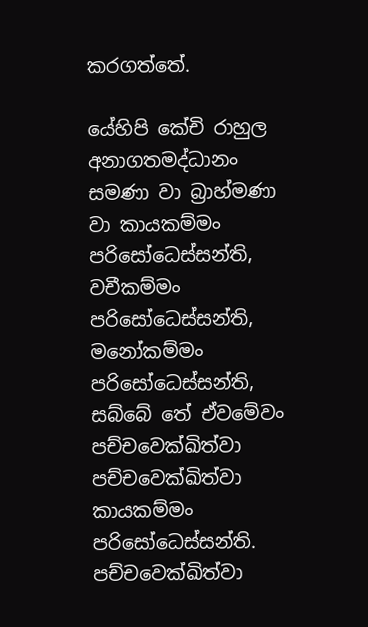කරගත්තේ.

යේහිපි කේචි රාහුල අනාගතමද්ධානං සමණා වා බ්‍රාහ්මණා වා කායකම්මං පරිසෝධෙස්සන්ති, වචීකම්මං පරිසෝධෙස්සන්ති, මනෝකම්මං පරිසෝධෙස්සන්ති, සබ්බේ තේ ඒවමේවං පච්චවෙක්ඛිත්වා පච්චවෙක්ඛිත්වා කායකම්මං පරිසෝධෙස්සන්ති. පච්චවෙක්ඛිත්වා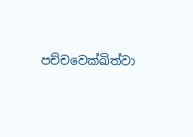පච්චවෙක්ඛිත්වා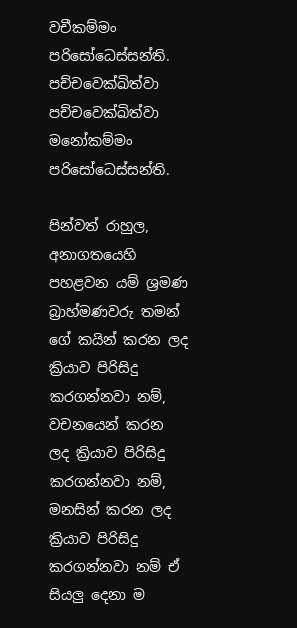වචීකම්මං පරිසෝධෙස්සන්ති. පච්චවෙක්ඛිත්වා පච්චවෙක්ඛිත්වා මනෝකම්මං පරිසෝධෙස්සන්ති.

පින්වත් රාහුල, අනාගතයෙහි පහළවන යම් ශ්‍රමණ බ්‍රාහ්මණවරු තමන් ගේ කයින් කරන ලද ක්‍රියාව පිරිසිදු කරගන්නවා නම්, වචනයෙන් කරන ලද ක්‍රියාව පිරිසිදු කරගන්නවා නම්, මනසින් කරන ලද ක්‍රියාව පිරිසිදු කරගන්නවා නම් ඒ සියලු දෙනා ම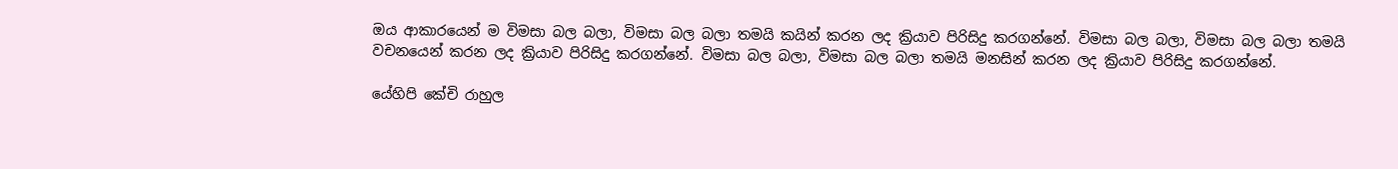ඔය ආකාරයෙන් ම විමසා බල බලා, විමසා බල බලා තමයි කයින් කරන ලද ක්‍රියාව පිරිසිදු කරගන්නේ. විමසා බල බලා, විමසා බල බලා තමයි වචනයෙන් කරන ලද ක්‍රියාව පිරිසිදු කරගන්නේ. විමසා බල බලා, විමසා බල බලා තමයි මනසින් කරන ලද ක්‍රියාව පිරිසිදු කරගන්නේ.

යේහිපි කේචි රාහුල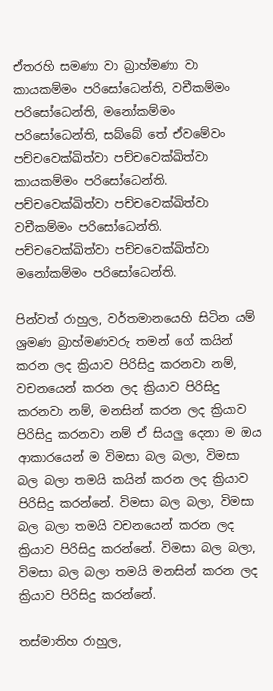ඒතරහි සමණා වා බ්‍රාහ්මණා වා කායකම්මං පරිසෝධෙන්ති, වචීකම්මං පරිසෝධෙන්ති, මනෝකම්මං පරිසෝධෙන්ති, සබ්බේ තේ ඒවමේවං පච්චවෙක්ඛිත්වා පච්චවෙක්ඛිත්වා කායකම්මං පරිසෝධෙන්ති. පච්චවෙක්ඛිත්වා පච්චවෙක්ඛිත්වා වචීකම්මං පරිසෝධෙන්ති. පච්චවෙක්ඛිත්වා පච්චවෙක්ඛිත්වා මනෝකම්මං පරිසෝධෙන්ති.

පින්වත් රාහුල, වර්තමානයෙහි සිටින යම් ශ්‍රමණ බ්‍රාහ්මණවරු තමන් ගේ කයින් කරන ලද ක්‍රියාව පිරිසිදු කරනවා නම්, වචනයෙන් කරන ලද ක්‍රියාව පිරිසිදු කරනවා නම්, මනසින් කරන ලද ක්‍රියාව පිරිසිදු කරනවා නම් ඒ සියලු දෙනා ම ඔය ආකාරයෙන් ම විමසා බල බලා, විමසා බල බලා තමයි කයින් කරන ලද ක්‍රියාව පිරිසිදු කරන්නේ. විමසා බල බලා, විමසා බල බලා තමයි වචනයෙන් කරන ලද ක්‍රියාව පිරිසිදු කරන්නේ. විමසා බල බලා, විමසා බල බලා තමයි මනසින් කරන ලද ක්‍රියාව පිරිසිදු කරන්නේ.

තස්මාතිහ රාහුල,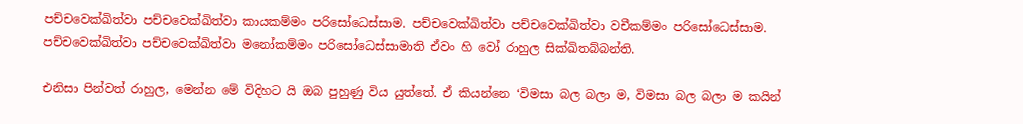පච්චවෙක්ඛිත්වා පච්චවෙක්ඛිත්වා කායකම්මං පරිසෝධෙස්සාම. පච්චවෙක්ඛිත්වා පච්චවෙක්ඛිත්වා වචීකම්මං පරිසෝධෙස්සාම. පච්චවෙක්ඛිත්වා පච්චවෙක්ඛිත්වා මනෝකම්මං පරිසෝධෙස්සාමාති ඒවං හි වෝ රාහුල සික්ඛිතබ්බන්ති.

එනිසා පින්වත් රාහුල, මෙන්න මේ විදිහට යි ඔබ පුහුණු විය යුත්තේ. ඒ කියන්නෙ ‘විමසා බල බලා ම, විමසා බල බලා ම කයින්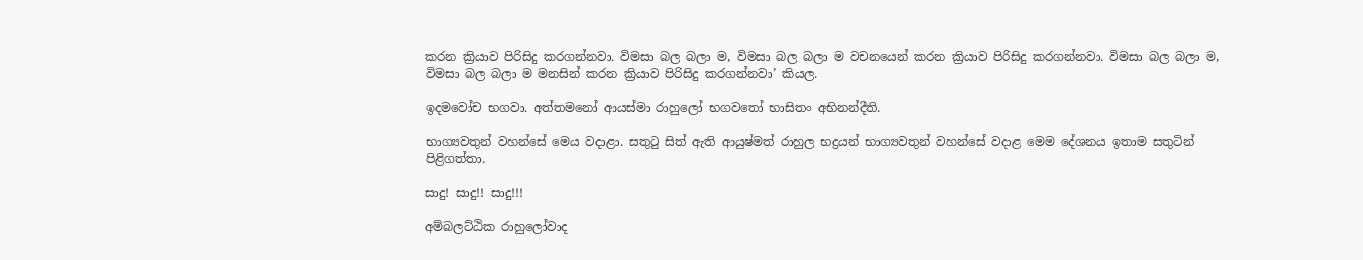කරන ක්‍රියාව පිරිසිදු කරගන්නවා. විමසා බල බලා ම, විමසා බල බලා ම වචනයෙන් කරන ක්‍රියාව පිරිසිදු කරගන්නවා. විමසා බල බලා ම, විමසා බල බලා ම මනසින් කරන ක්‍රියාව පිරිසිදු කරගන්නවා’ කියල.

ඉදමවෝච භගවා. අත්තමනෝ ආයස්මා රාහුලෝ භගවතෝ භාසිතං අභිනන්දීති.

භාග්‍යවතුන් වහන්සේ මෙය වදාළා. සතුටු සිත් ඇති ආයුෂ්මත් රාහුල භද්‍රයන් භාග්‍යවතුන් වහන්සේ වදාළ මෙම දේශනය ඉතාම සතුටින් පිළිගත්තා.

සාදු! සාදු!! සාදු!!!

අම්බලට්ඨික රාහුලෝවාද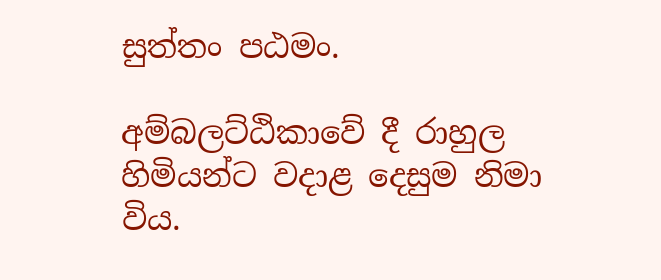සුත්තං පඨමං.

අම්බලට්ඨිකාවේ දී රාහුල හිමියන්ට වදාළ දෙසුම නිමා විය.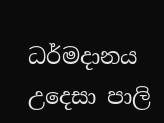ධර්මදානය උදෙසා පාලි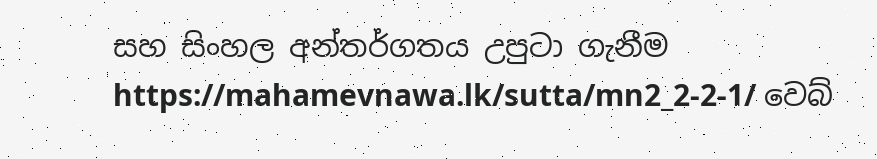සහ සිංහල අන්තර්ගතය උපුටා ගැනීම https://mahamevnawa.lk/sutta/mn2_2-2-1/ වෙබ්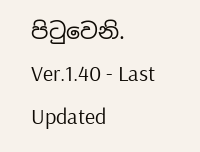පිටුවෙනි.
Ver.1.40 - Last Updated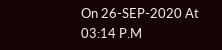On 26-SEP-2020 At 03:14 P.M